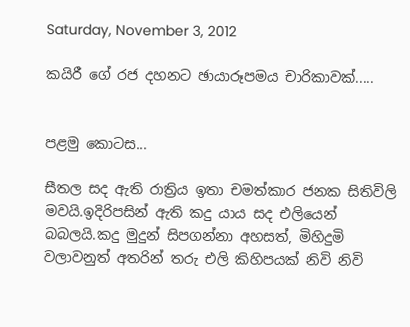Saturday, November 3, 2012

කයිරී ගේ රජ දහනට ඡායාරූපමය චාරිකාවක්.....


පළමු කොටස...

සීතල සද ඇති රාත්‍රිය ඉතා චමත්කාර ජනක සිතිවිලි මවයි.ඉදිරිපසින් ඇති කදු යාය සද එලියෙන් බබලයි.කදු මුදුන් සිපගන්නා අහසත්, මිහිදුමි වලාවනුත් අතරින් තරු එලි කිහිපයක් නිවි නිවි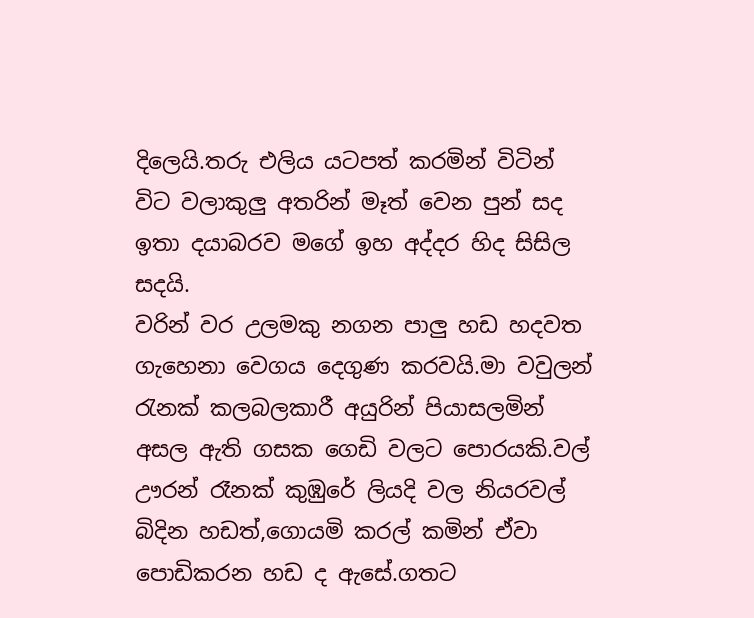දිලෙයි.තරු එලිය යටපත් කරමින් විටින් විට වලාකුලු අතරින් මෑත් වෙන පුන් සද ඉතා දයාබරව මගේ ඉහ අද්දර හිද සිසිල සදයි.
වරින් වර උලමකු නගන පාලු හඩ හදවත ගැහෙනා වෙගය දෙගුණ කරවයි.මා වවුලන් රැනක් කලබලකාරී අයුරින් පියාසලමින් අසල ඇති ගසක ගෙඩි වලට පොරයකි.වල් ඌරන් රෑනක් කුඹුරේ ලියදි වල නියරවල් බිදින හඩත්,ගොයමි කරල් කමින් ඒවා පොඩිකරන හඩ ද ඇසේ.ගතට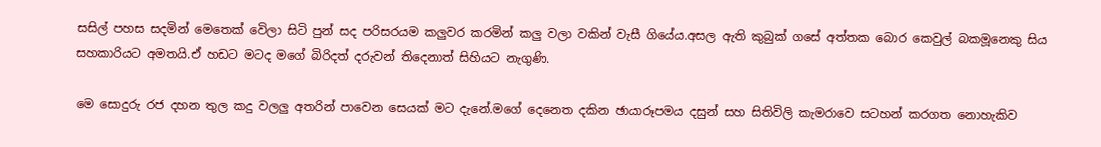සසිල් පහස සදමින් මෙතෙක් වෙිලා සිටි පුන් සද පරිසරයම කලුවර කරමින් කලු වලා වකින් වැසී ගියේය.අසල ඇති කුබුක් ගසේ අත්තක බොර කෙවුල් බකමූනෙකු සිය සහකාරියට අමතයි.ඒ හඩට මටද මගේ බිරිදත් දරුවන් තිදෙනාත් සිහියට නැගුණි.

මෙ සොදුරු රජ දහන තුල කදු වලලු අතරින් පාවෙන සෙයක් මට දැනේ.මගේ දෙනෙත දකින ඡායාරූපමය දසුන් සහ සිතිවිලි කැමරාවෙ සටහන් කරගත නොහැකිව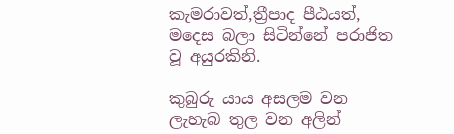කැමරාවත්,ත්‍රීපාද පීඨයත්, මදෙස බලා සිටින්නේ පරාජිත වූ අයුරකිනි.

කුබුරු යාය අසලම වන ලැහැබ තුල වන අලින්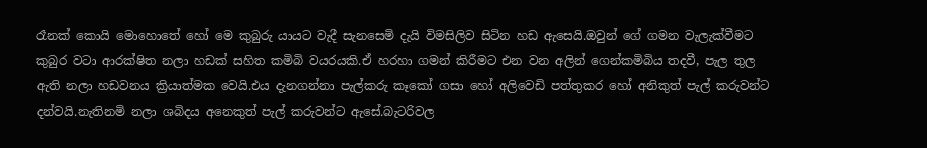රෑනක් කොයි මොහොතේ හෝ මෙ කුබුරු යායට වැදී සැනසෙමි දැයි විමසිලිව සිටින හඩ ඇසෙයි.ඔවුන් ගේ ගමන වැලැක්වීමට කුබුර වටා ආරක්ෂිත නලා හඩක් සහිත කමිබි වයරයකි.ඒ හරහා ගමන් කිරීමට එන වන අලින් ගෙන්කමිබිය තදවී, පැල තුල ඇති නලා හඩවනය ක්‍රියාත්මක වෙයි.එය දැනගන්නා පැල්කරු කෑකෝ ගසා හෝ අලිවෙඩි පත්තුකර හෝ අනිකුත් පැල් කරුවන්ට දන්වයි.නැතිනමි නලා ශබිදය අනෙකුත් පැල් කරුවන්ට ඇසේ.බැටරිවල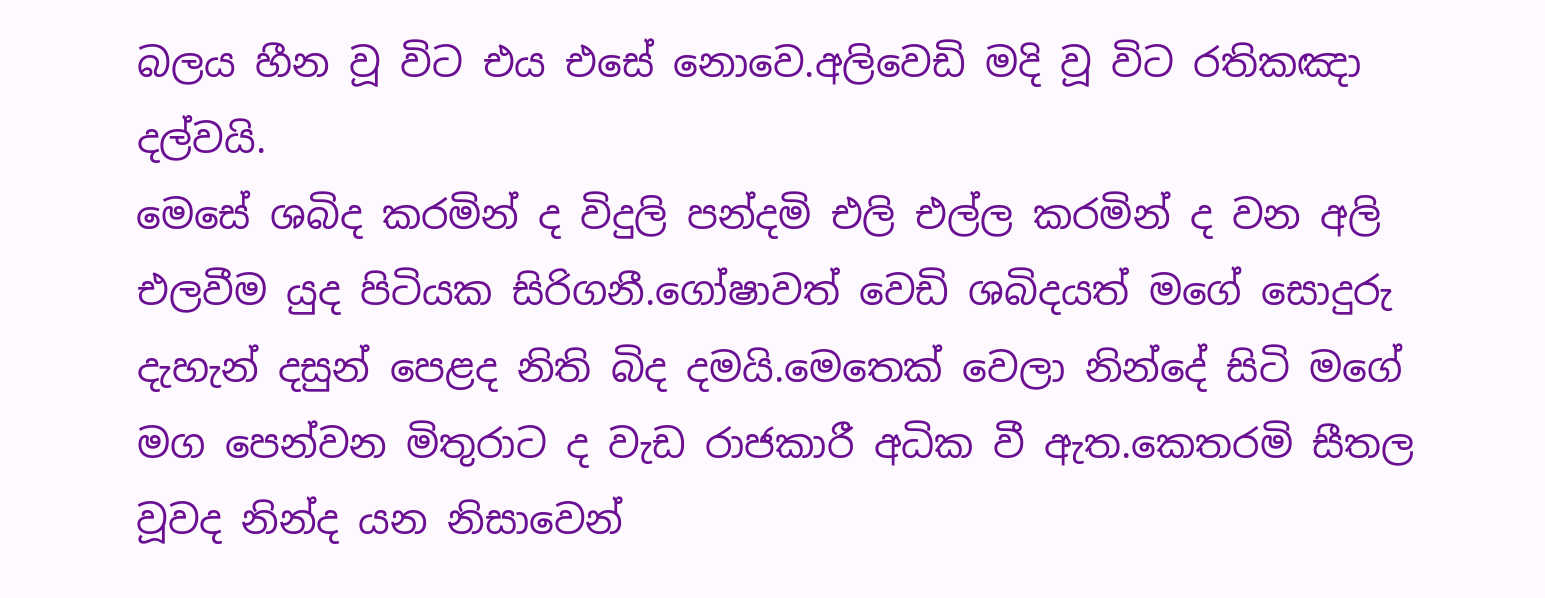බලය හීන වූ විට එය එසේ නොවෙ.අලිවෙඩි මදි වූ විට රතිකඤා දල්වයි.
මෙසේ ශබිද කරමින් ද විදුලි පන්දමි එලි එල්ල කරමින් ද වන අලි එලවීම යුද පිටියක සිරිගනී.ගෝෂාවත් වෙඩි ශබිදයත් මගේ සොදුරු දැහැන් දසුන් පෙළද නිති බිද දමයි.මෙතෙක් වෙලා නින්දේ සිටි මගේ මග පෙන්වන මිතුරාට ද වැඩ රාජකාරී අධික වී ඇත.කෙතරමි සීතල වූවද නින්ද යන නිසාවෙන්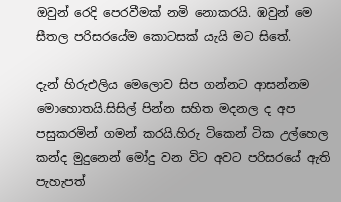ඔවුන් රෙදි පෙරවීමක් නමි නොකරයි. ඹවුන් මෙ සීතල පරිසරයේම කොටසක් යැයි මට සිතේ.

දැන් හිරුඑලිය මෙලොව සිප ගන්නට ආසන්නම මොහොතයි.සිසිල් පින්න සහිත මදනල ද අප පසුකරමින් ගමන් කරයි.හිරු ටිකෙන් ටික උල්හෙල කන්ද මුදුනෙන් මෝදු වන විට අවට පරිසරයේ ඇති පැහැපත්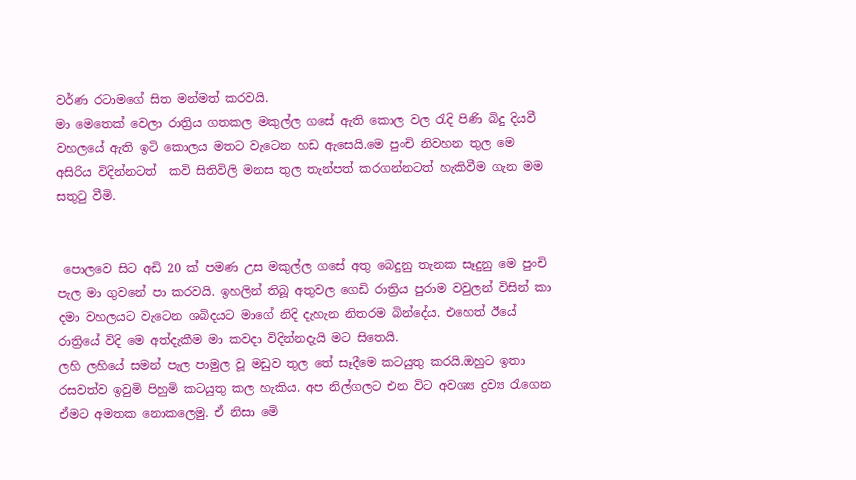වර්ණ රටාමගේ සිත මන්මත් කරවයි.
මා මෙතෙක් වෙලා රාත්‍රිය ගතකල මකුල්ල ගසේ ඇති කොල වල රැදි පිණි බිදු දියවී වහලයේ ඇති ඉටි කොලය මතට වැටෙන හඩ ඇසෙයි.මෙ පුංචි නිවහන තුල මෙ අසිරිය විදින්නටත්  කවි සිතිවිලි මනස තුල තැන්පත් කරගන්නටත් හැකිවීම ගැන මම සතුටු වීමි.


 පොලවෙ සිට අඩි 20 ක් පමණ උස මකුල්ල ගසේ අතු බෙදුනු තැනක සෑදුනු මෙ පුංචි පැල මා ගුවනේ පා කරවයි. ඉහලින් තිබූ අතුවල ගෙඩි රාත්‍රිය පුරාම වවුලන් විසින් කා දමා වහලයට වැටෙන ශබිදයට මාගේ නිදි දැහැන නිතරම බින්දේය. එහෙත් ඊයේ රාත්‍රියේ විදි මෙ අත්දැකීම මා කවදා විදින්නදැයි මට සිතෙයි.
ලහි ලහියේ සමන් පැල පාමුල වූ මඩුව තුල තේ සෑදීමෙ කටයුතු කරයි.ඔහුට ඉතා රසවත්ව ඉවුමි පිහුමි කටයුතු කල හැකිය. අප නිල්ගලට එන විට අවශ්‍ය ද්‍රව්‍ය රැගෙන ඒමට අමතක නොකලෙමු. ඒ නිසා මෙි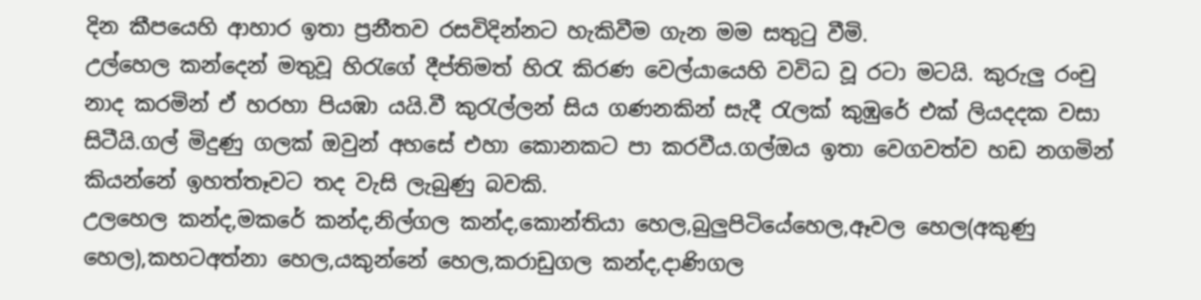දින කීපයෙහි ආහාර ඉතා ප්‍රනීතව රසවිදින්නට හැකිවීම ගැන මම සතුටු වීමි.
උල්හෙල කන්දෙන් මතුවූ හිරැගේ දීප්තිමත් හිරැ කිරණ වෙල්යායෙහි වවිධ වූ රටා මටයි. කුරුලු රංචු නාද කරමින් ඒ හරහා පියඹා යයි.වී කුරැල්ලන් සිය ගණනකින් සැදී රැලක් කුඹුරේ එක් ලියදදක වසා සිටීයි.ගල් මිදුණු ගලක් ඔවුන් අහසේ එහා කොනකට පා කරවීය.ගල්ඔය ඉතා වෙගවත්ව හඩ නගමින් කියන්නේ ඉහත්තෑවට තද වැසි ලැබුණු බවකි.
උලහෙල කන්ද,මකරේ කන්ද,නිල්ගල කන්ද,කොන්තියා හෙල,බුලුපිටියේහෙල,ඈවල හෙල(අකුණු හෙල),කහටඅත්නා හෙල,යකුන්නේ හෙල,කරාඩුගල කන්ද,දාණිගල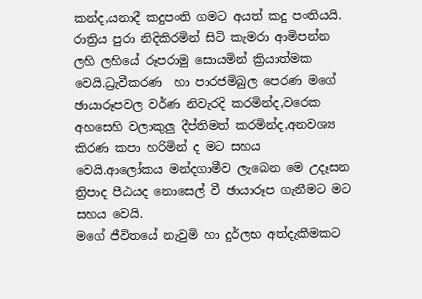කන්ද,යනාදී කදුපංති ගමට අයත් කදු පංතියයි.
රාත්‍රිය පුරා නිදිකිරමින් සිටි කැමරා ආමිපන්න ලහි ලහියේ රූපරාමු සොයමින් ක්‍රියාත්මක වෙයි.ධ්‍රැවීකරණ  හා පාරජමිබුල පෙරණ මගේ ඡායාරූපවල වර්ණ නිවැරදි කරමින්ද,වරෙක අහසෙහි වලාකුලු දීප්තිමත් කරමින්ද,අනවශ්‍ය කිරණ කපා හරිමින් ද මට සහය වෙයි.ආලෝකය මන්දගාමීව ලැබෙන මෙ උදෑසන ත්‍රිපාද පීඨයද නොසෙල් වී ඡායාරූප ගැනීමට මට සහය වෙයි.
මගේ ජීවිතයේ නැවුමි හා දුර්ලභ අත්දැකීමකට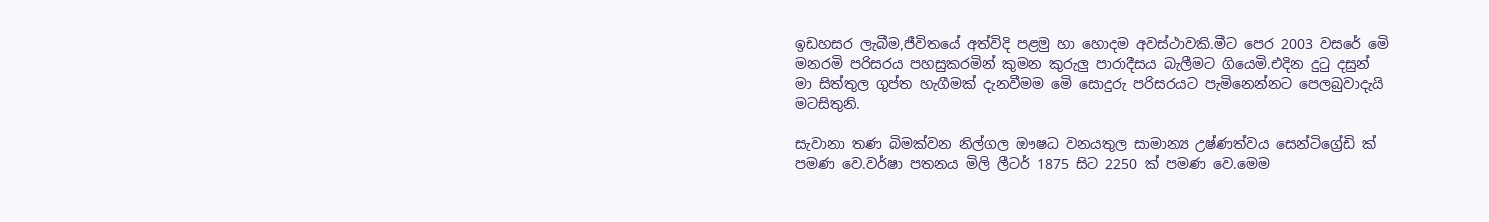ඉඩහසර ලැබීම,ජීවිතයේ අත්විදි පළමු හා හොදම අවස්ථාවකි.මීට පෙර 2003 වස‍රේ මෙි මනරමි පරිසරය පහසුකරමින් කුමන කුරුලු පාරාදීසය බැලීමට ගියෙමි.එදින දුටු දසුන් මා සිත්තුල ගුප්ත හැගීමක් දැනවීමම මෙි සොදුරු පරිසරයට පැමිනෙන්නට පෙලබුවාදැයි මටසිතුනි.

සැවානා තණ බිමක්වන නිල්ගල ඖෂධ වනයතුල සාමාන්‍ය උෂ්ණත්වය සෙන්ටිග්‍රේඩි ක් පමණ වෙ.වර්ෂා පතනය මිලි ලීටර් 1875 සිට 2250 ක් පමණ වෙ.මෙම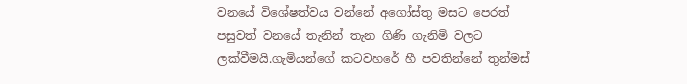වනයේ වි‍ශේෂත්වය වන්නේ අගෝස්තු මසට පෙරත් පසුවත් වනයේ තැනින් තැන ගිණි ගැනිමි වලට ලක්වීමයි.ගැමියන්ගේ කටවහරේ හී පවතින්නේ තුන්මස්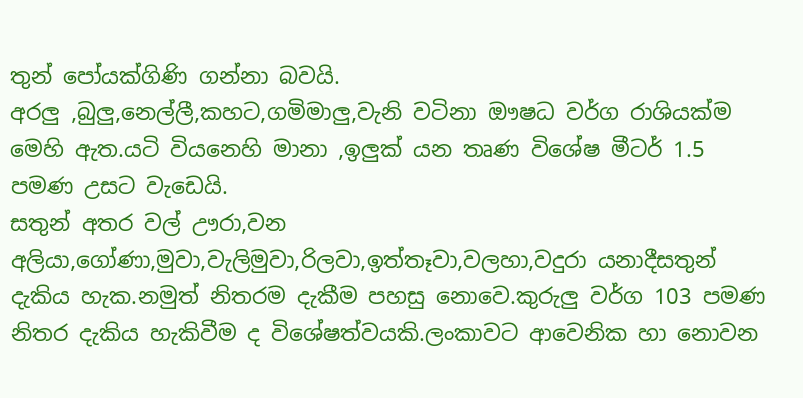තුන් පෝයක්ගිණි ගන්නා බවයි.
අරලු ,බුලු,නෙල්ලී,කහට,ගමිමාලු,වැනි වටිනා ඖෂධ වර්ග රාශියක්ම මෙහි ඇත.යටි වියනෙහි මානා ,ඉලුක් යන තෘණ වි‍ශේෂ මීටර් 1.5 පමණ උසට වැඩෙයි.
සතුන් අතර වල් ඌරා,වන අලියා,ගෝණා,මුවා,වැලිමුවා,රිලවා,ඉත්තෑවා,වලහා,වදුරා යනාදීසතුන් දැකිය හැක.නමුත් නිතරම දැකීම පහසු නොවෙ.කුරුලු වර්ග 103 පමණ නිතර දැකිය හැකිවීම ද වි‍ශේෂත්වයකි.ලංකාවට ආවෙනික හා නොවන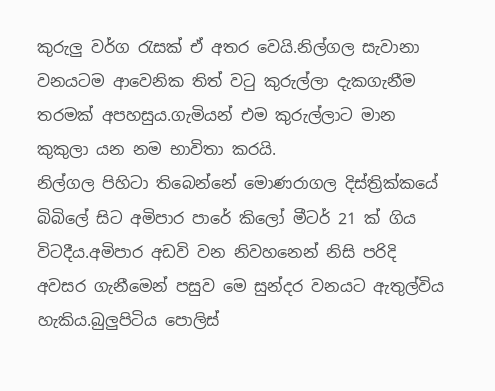කුරුලු වර්ග රැසක් ඒ අතර වෙයි.නිල්ගල සැවානා වනයටම ආවෙනික තිත් වටු කුරුල්ලා දැකගැනීම තරමක් අපහසුය.ගැමියන් එම කුරුල්ලාට මාන කුකුලා යන නම භාවිතා කරයි.
නිල්ගල පිහිටා තිබෙන්නේ මොණරාගල දිස්ත්‍රික්කයේ බිබිලේ සිට අමිපාර පාරේ කිලෝ මීටර් 21 ක් ගිය විටදීය.අමිපාර අඩවි වන නිවහනෙන් නිසි පරිදි අවසර ගැනීමෙන් පසුව මෙ සුන්දර වනයට ඇතුල්විය හැකිය.බුලුපිටිය පොලිස්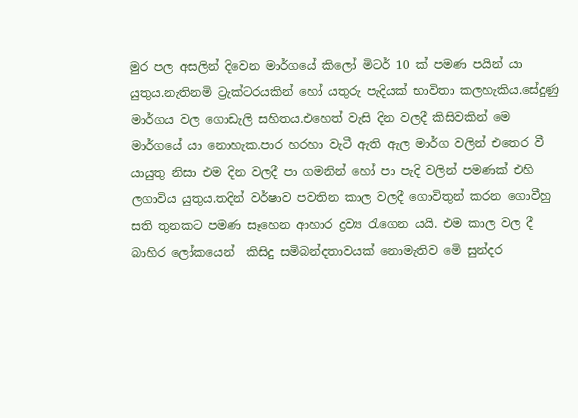මුර පල අසලින් දිවෙන මාර්ගයේ කිලෝ මිටර් 10 ක් පමණ පයින් යා යුතුය.නැතිනමි ට්‍රැක්ටරයකින් හෝ යතුරු පැදියක් භාවිතා කලහැකිය.සේදුණු මාර්ගය වල ගොඩැලි සහිතය.එහෙත් වැසි දින වලදී කිසිවකින් මෙ මාර්ගයේ යා නොහැක.පාර හරහා වැටී ඇති ඇල මාර්ග වලින් එතෙර වී යායුතු නිසා එම දින වලදී පා ගමනින් හෝ පා පැදි වලින් පමණක් එහි ලගාවිය යුතුය.තදින් වර්ෂාව පවතින කාල වලදී ගොවිතුන් කරන ගොවීහු සති තුනකට පමණ සෑහෙන ආහාර ද්‍රව්‍ය රැගෙන යයි. එම කාල වල දී බාහිර ලෝකයෙන්  කිසිදු සමිබන්දතාවයක් නොමැතිව මෙි සුන්දර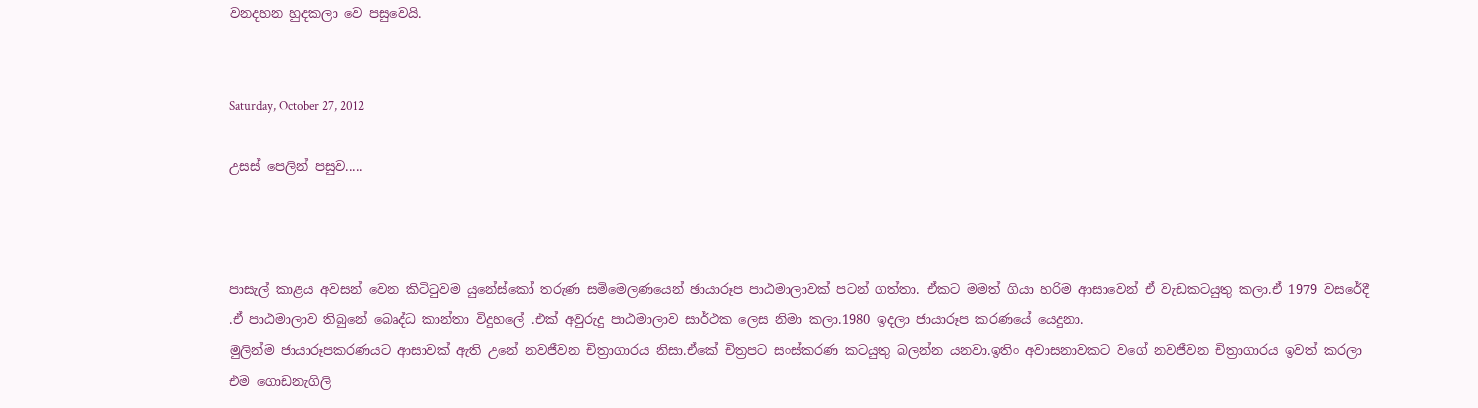වනදහන හුදකලා වෙ පසුවෙයි.


Saturday, October 27, 2012

උසස් පෙලින් පසුව.....



පාසැල් කාළය අවසන් වෙන කිටිටුවම යුනේස්කෝ තරුණ සමිමෙලණයෙන් ඡායාරූප පාඨමාලාවක් පටන් ගත්තා. ඒකට මමත් ගියා හරිම ආසාවෙන් ඒ වැඩකටයුතු කලා.ඒ 1979 වසරේදී .ඒ පාඨමාලාව තිබුනේ බෙෘද්ධ කාන්තා විදුහලේ .එක් අවුරුදු පාඨමාලාව සාර්ථක ලෙස නිමා කලා.1980 ඉදලා ජායාරූප කරණයේ යෙදුනා.
මුලින්ම ජායාරූපකරණයට ආසාවක් ඇති උනේ නවජීවන චිත්‍රාගාරය නිසා.ඒකේ චිත්‍රපට ස‍ංස්කරණ කටයුතු බලන්න යනවා.ඉතිං අවාසනාවකට වගේ නවජීවන චිත්‍රාගාරය ඉවත් කරලා එම ගොඩනැගිලි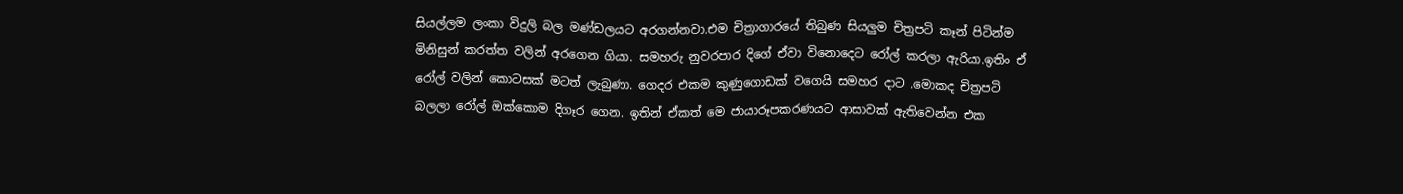සියල්ලම ලංකා විදුලි බල මණ්ඩලයට අරගන්නවා.එම චිත්‍රාගාරයේ තිබුණ සියලුම චිත්‍රපටි කෑන් පිටින්ම මිනිසුන් කරත්ත වලින් අරගෙන ගියා. සමහරු නුවරපාර දිගේ ඒවා විනොදෙට රෝල් කරලා ඇරියා.ඉතිං ඒ රෝල් වලින් කොටසක් මටත් ලැබුණා. ගෙදර එකම කුණුගොඩක් වගෙයි සමහර දාට .මොකද චිත්‍රපටි බලලා රෝල් ඔක්කොම දිගෑර ගෙන. ඉතින් ඒකත් මෙ ජායාරූපකරණයට ආසාවක් ඇතිවෙන්න එක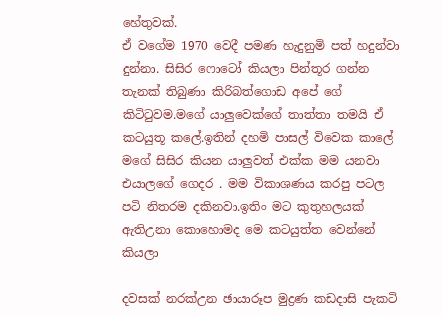හේතුවක්.
ඒ වගේම 1970 වෙදී පමණ හැදුනුමි පත් හදුන්වා දුන්නා. සිසිර ෆොටෝ කියලා පින්තූර ගන්න තැනක් තිබුණා කිරිබත්ගොඩ අපේ ගේ කිටිටුවම.මගේ යාලුවෙක්ගේ තාත්තා තමයි ඒ කටයුතූ කලේ.ඉතින් දහමි පාසල් විවෙක කාලේ මගේ සිසිර කියන යාලුවත් එක්ක මම යනවා එයාලගේ ගෙදර . මම විකාශණය කරපු පටල පටි නිතරම දකිනවා.ඉතිං මට කුතුහලයක් ඇතිඋනා කොහොමද මෙ කටයුත්ත වෙන්නේ කියලා

දවසක් නරක්උන ඡායාරූප මුද්‍රණ කඩදාසි පැකටි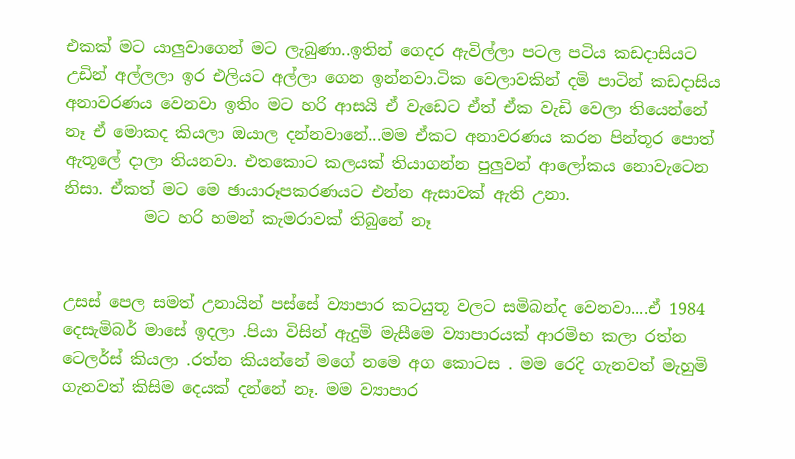එකක් මට යාලුවාගෙන් මට ලැබුණා..ඉතින් ගෙදර ඇවිල්ලා පටල පටිය කඩදාසියට උඩින් අල්ලලා ඉර එලියට අල්ලා ගෙන ඉන්නවා.ටික වෙලාවකින් දමි පාටින් කඩදාසිය අනාවරණය වෙනවා ඉතිං මට හරි ආසයි ඒ වැ‍ඩෙට ඒත් ඒක වැඩි වෙලා තියෙන්නේ නෑ ඒ මොකද කියලා ඔයාල දන්නවානේ...මම ඒකට අනාවරණය කරන පින්තූර පොත් ඇතූලේ දාලා තියනවා. එතකොට කලයක් තියාගන්න පුලුවන් ආලෝකය නොවැටෙන නිසා. ඒකත් මට මෙ ඡායාරූපකරණයට එන්න ඇසාවක් ඇති උනා.
          මට හරි හමන් කැමරාවක් තිබුනේ නෑ


උසස් පෙල සමත් උනායින් පස්සේ ව්‍යාපාර කටයුතූ වලට සමිබන්ද වෙනවා....ඒ 1984 දෙසැමිබර් මාසේ ඉදලා .පියා විසින් ඇදුමි මැසීමෙ ව්‍යාපාරයක් ආරමිභ කලා රත්න ටෙලර්ස් කියලා .රත්න කියන්නේ මගේ නමෙ අග කොටස . මම රෙදි ගැනවත් මැහුමි ගැනවත් කිසිම දෙයක් දන්නේ නෑ. මම ව්‍යාපාර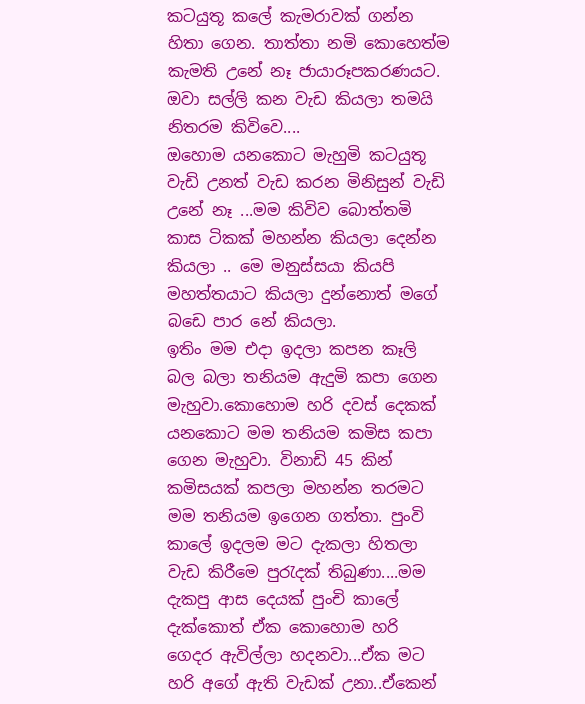කටයුතූ කලේ කැමරාවක් ගන්න හිතා ගෙන. තාත්තා නමි කොහෙත්ම කැමති උනේ නෑ ජායාරූපකරණයට. ඔවා සල්ලි කන වැඩ කියලා තමයි නිතරම කිවිවෙ....
ඔහොම යනකොට මැහුමි කටයුතූ වැඩි උනත් වැඩ කරන මිනිසුන් වැඩි උනේ නෑ ...මම කිවිව බොත්තමි කාස ටිකක් මහන්න කියලා දෙන්න කියලා .. මෙ මනුස්සයා කියපි මහත්තයාට කියලා දුන්නොත් මගේ බඩෙ පාර නේ කියලා.
ඉතිං මම එදා ඉදලා කපන කෑලි බල බලා තනියම ඇදුමි කපා ගෙන මැහුවා.කොහොම හරි දවස් දෙකක් යනකොට මම තනියම කමිස කපා ගෙන මැහුවා. විනාඩි 45 කින් කමිසයක් කපලා මහන්න තරමට මම තනියම ඉගෙන ගත්තා. පුංවි කාලේ ඉදලම මට දැකලා හිතලා වැඩ කිරීමෙ පුරැදක් තිබුණා....මම දැකපු ආස දෙයක් පුංචි කාලේ දැක්කොත් ඒක කොහොම හරි ගෙදර ඇවිල්ලා හදනවා...ඒක මට හරි අගේ ඇති වැඩක් උනා..ඒකෙන්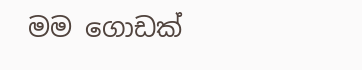මම ගොඩක්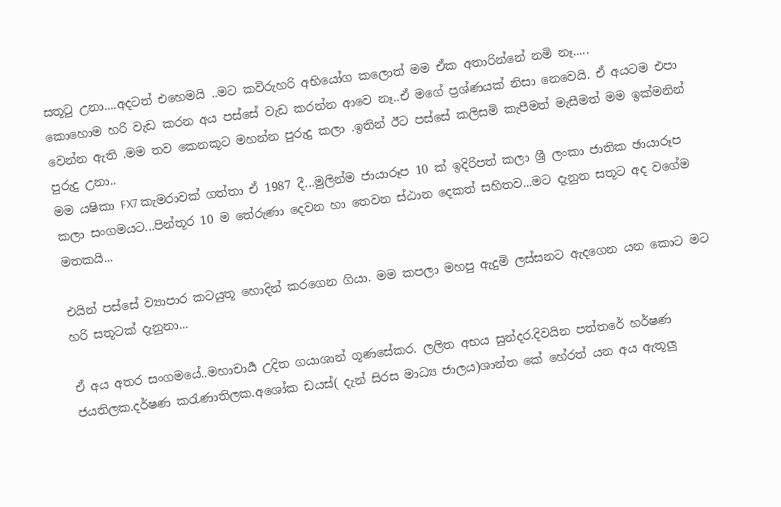සතූටු උනා....අදටත් එහෙමයි ..මට කවිරුහරි අභියෝග කලොත් මම ඒක අතාරින්නේ නමි නෑ.....
කොහොම හරි වැඩ කරන අය පස්සේ වැඩ කරන්න ආවෙ නෑ..ඒ මගේ ප්‍රශ්ණයක් නිසා නෙවෙයි. ඒ අයටම එපා වෙන්න ඇති .මම තව කෙනකූට මහන්න පුරුදු කලා .ඉතින් ඊට පස්සේ කලිසමි කැපීමත් මැසීමත් මම ඉක්මනින් පුරුදු උනා..
මම යෂිකා FX7 කැමරාවක් ගත්තා ඒ 1987 දී...මුලින්ම ජායාරූප 10 ක් ඉදිරිපත් කලා ශ්‍රී ලංකා ජාතික ඡායාරූප කලා සංගමයට...පින්තූර 10 ම තේරුණා දෙවන හා තෙවන ස්ඨාන දෙකත් සහිතව...මට දැනුන සතූට අද වගේම මතකයි...

එයින් පස්සේ ව්‍යාපාර කටයුතූ හොදින් කරගෙන ගියා. මම කපලා මහපු ඇදුමි ලස්සනට ඇදගෙන යන කොට මට හරි සතූටක් දැනුනා...

ඒ අය අතර සංගමයේ..මහාචාර්‍ය උදිත ගයාශාන් ගූණසේකර. ලලිත අභය සුන්දර.දිවයින පත්තරේ හර්ෂණ ජයතිලක.දර්ෂණ කරැණාතිලක.අශෝක ඩයස්( දැන් සිරස මාධ්‍ය ජාලය)ශාන්ත කේ හේරත් යන අය ඇතූලු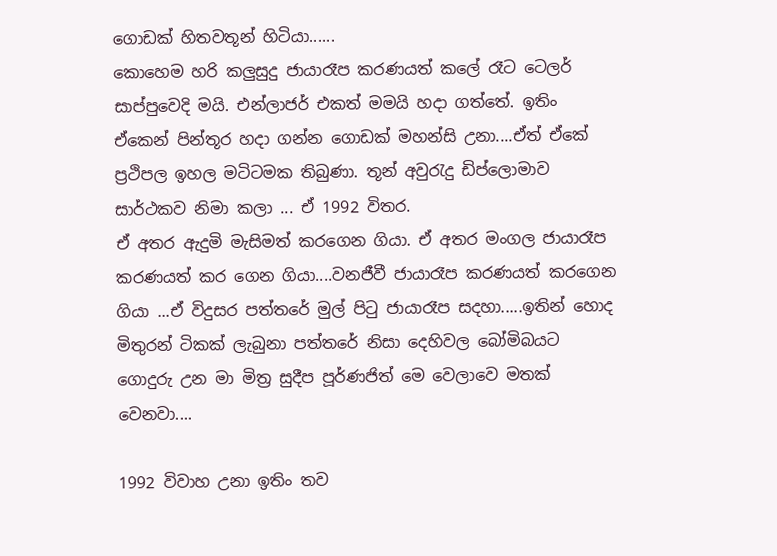ගොඩක් හිතවතූන් හිටියා......
කොහෙම හරි කලුසුදු ජායාරෑප කරණයත් කලේ රෑට ටෙලර් සාප්පුවෙදි මයි. එන්ලාජර් එකත් මමයි හදා ගත්තේ. ඉතිං ඒකෙන් පින්තූර හදා ගන්න ගොඩක් මහන්සි උනා....ඒත් ඒකේ ප්‍රථිපල ඉහල මටිටමක තිබුණා. තූන් අවුරැදු ඩිප්ලොමාව සාර්ථකව නිමා කලා ... ඒ 1992 විතර.
ඒ අතර ඇදුමි මැසිමත් කරගෙන ගියා. ඒ අතර මංගල ජායාරෑප කරණයත් කර ගෙන ගියා....වනජීවී ජායාරෑප කරණයත් කරගෙන ගියා ...ඒ විදුසර පත්තරේ මුල් පිටු ජායාරෑප සදහා.....ඉතින් හොද මිතුරන් ටිකක් ලැබුනා පත්තරේ නිසා දෙහිවල බෝමිබයට ගොදුරු උන මා මිත්‍ර සුදීප පූර්ණජිත් මෙ වෙලාවෙ මතක් වෙනවා....

1992 විවාහ උනා ඉතිං තව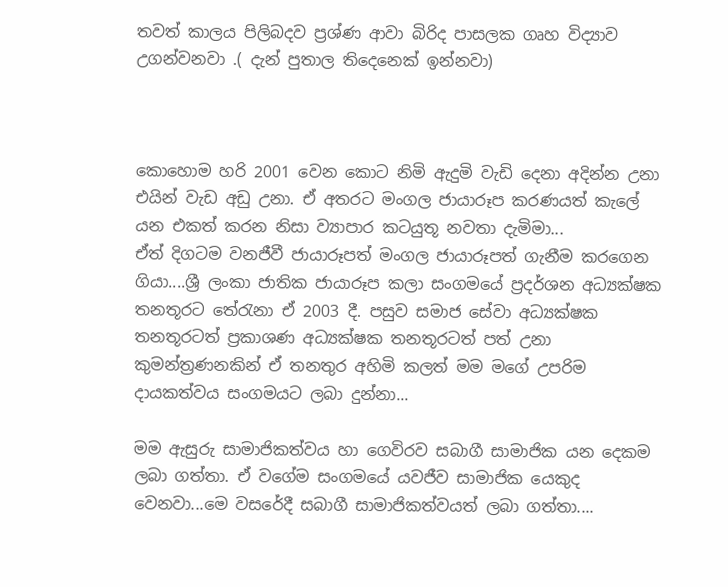තවත් කාලය පිලිබදව ප්‍රශ්ණ ආවා බිරිද පාසලක ගෘහ විද්‍යාව උගන්වනවා .( දැන් පුතාල තිදෙනෙක් ඉන්නවා)



කොහොම හරි 2001 වෙන කොට නිමි ඇදුමි වැඩි දෙනා අදින්න උනා එයින් වැඩ අඩු උනා. ඒ අතරට මංගල ජායාරූප කරණයත් කැලේ යන එකත් කරන නිසා ව්‍යාපාර කටයුතූ නවතා දැමිමා...
ඒත් දිගටම වනජීවී ජායාරූපත් මංගල ජායාරූපත් ගැනීම කරගෙන ගියා....ශ්‍රී ලංකා ජාතික ජායාරූප කලා සංගමයේ ප්‍රදර්ශන අධ්‍යක්ෂක තනතූරට තේරැනා ඒ 2003 දී. පසුව සමාජ සේවා අධ්‍යක්ෂක තනතූරටත් ප්‍රකාශණ අධ්‍යක්ෂක තනතූරටත් පත් උනා කුමන්ත්‍රණනකින් ඒ තනතුර අහිමි කලත් මම මගේ උපරිම දායකත්වය සංගමයට ලබා දුන්නා...

මම ඇසුරු සාමාජිකත්වය හා ගෙවිරව සබාගී සාමාජික යන දෙකම ලබා ගත්තා. ඒ වගේම සංගමයේ යවජීව සාමාජික යෙකුද වෙනවා...මෙ වසරේදී සබාගී සාමාජිකත්වයත් ලබා ගත්තා....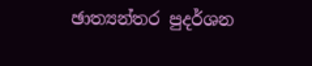ඡාත්‍යන්තර පුදර්ශන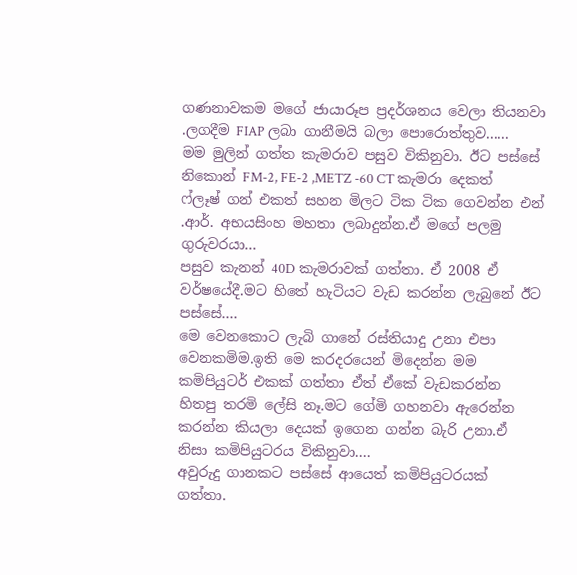ගණනාවකම මගේ ජායාරූප ප්‍රදර්ශනය වෙලා තියනවා .ලගදීම FIAP ලබා ගානීමයි බලා පොරොත්තුව......
මම මුලින් ගත්ත කැමරාව පසුව විකිනුවා. ඊට පස්සේ නිකොන් FM-2, FE-2 ,METZ -60 CT කැමරා දෙකත් ෆ්ලෑෂ් ගන් එකත් සහන මිලට ටික ටික ගෙවන්න එන් .ආර්. අභයසිංහ මහතා ලබාදුන්න.ඒ මගේ පලමු ගුරුවරයා...
පසුව කැනන් 40D කැමරාවක් ගත්තා. ඒ 2008 ඒ වර්ෂයේදී.මට හිතේ හැටියට වැඩ කරන්න ලැබුනේ ඊට පස්සේ....
මෙ වෙනකොට ලැබි ගානේ රස්තියාදු උනා එපා වෙනකමිම.ඉති‍ මෙ කරදරයෙන් මිදෙන්න මම කමිපියුටර් එකක් ගත්තා ඒත් ඒකේ වැඩකරන්න හිතපු තරමි ලේසි නෑ.මට ගේමි ගහනවා ඇරෙන්න කරන්න කියලා දෙයක් ඉගෙන ගන්න බැරි උනා.ඒ නිසා කමිපියුටරය විකිනුවා....
අවුරුදු ගානකට පස්සේ ආයෙත් කමිපියුටරයක් ගත්තා.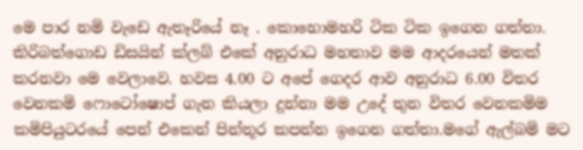මෙ පාර නමි වැඩෙ ඇතෑරියේ නෑ . කොහොමහරි ටික ටික ඉගෙන ගත්තා. කිරිබත්ගොඩ ඩිසයින් ක්ලබ් එකේ අනුරාධ මහතාව මම ආදරයෙන් මතක් කරනවා මෙ වෙලාවෙ. හවස 4.00 ට අපේ ගෙදර ආව අනුරාධ 6.00 විතර වෙනකමි ෆොටෝෂොප් ගැන කියලා දුන්නා මම උදේ තුන විතර වෙනකමිම කමිපියුටරයේ පෙන් එකෙන් පින්තූර කපන්න ඉගෙන ගත්තා.මගේ ඇල්බමි මට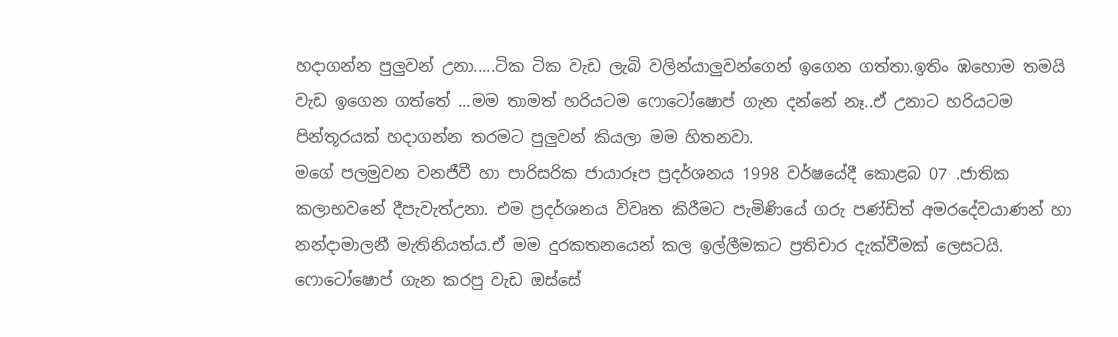හදාගන්න පුලුවන් උනා.....ටික ටික වැඩ ලැබි වලින්යාලුවන්ගෙන් ඉගෙන ගත්තා.ඉතිං ඹහොම තමයි වැඩ ඉගෙන ගත්තේ ...මම තාමත් හරියටම ෆොටෝෂොප් ගැන දන්නේ නෑ..ඒ උනාට හරියටම පින්තූරයක් හදාගන්න තරමට පුලුවන් කියලා මම හිතනවා.
මගේ පලමුවන වනජීවී හා පාරිසරික ජායාරූප ප්‍රදර්ශනය 1998 වර්ෂයේදී කොළබ 07 .ජාතික කලාභවනේ දීපැවැත්උනා. එම ප්‍රදර්ශනය විවෘත කිරීමට පැමිණියේ ගරු පණ්ඩිත් අමරදේවයාණන් හා නන්දාමාලනී මැතිනියත්ය.ඒ මම දුරකතනයෙන් කල ඉල්ලීමකට ප්‍රතිචාර දැක්වීමක් ලෙසටයි.
ෆොටෝෂොප් ගැන කරපු වැඩ ඔස්සේ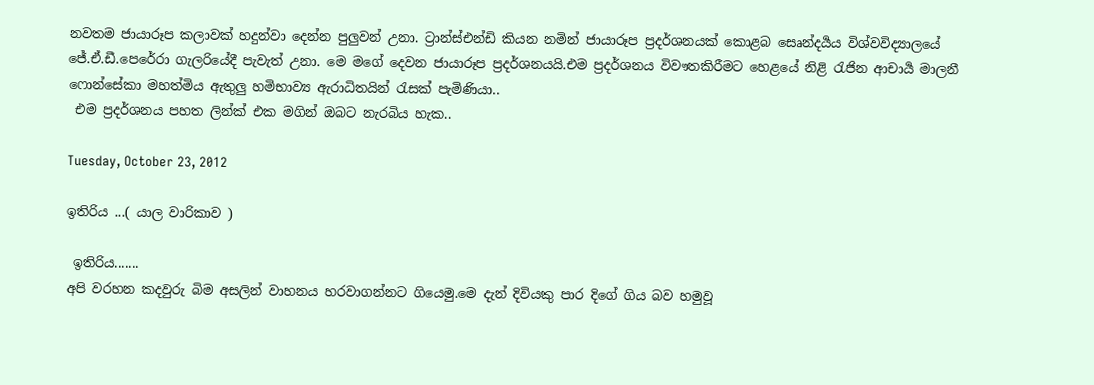නවතම ජායාරූප කලාවක් හදුන්වා දෙන්න පුලුවන් උනා. ට්‍රාන්ස්එන්ඩි කියන නමින් ජායාරූප ප්‍රදර්ශනයක් කොළබ සෙෘන්දර්‍යය විශ්වවිද්‍යාලයේ ජේ.ඒ.ඩී.පෙරේරා ගැලරියේදී පැවැත් උනා. මෙ මගේ දෙවන ජායාරූප ප්‍රදර්ශනයයි.එම ප්‍රදර්ශනය විවෟතකිරීමට හෙළයේ නිළි රැජින ආචාර්‍ය මාලනී ෆොන්සේකා මහත්මිය ඇතුලු හමිභාව්‍ය ඇරාධිතයින් රැසක් පැමිණියා..
 එම ප්‍රදර්ශනය පහත ලින්ක් එක මගින් ඔබට නැරබිය හැක..

Tuesday, October 23, 2012

ඉතිරිය ...( යාල වාරිකාව )

 ඉතිරිය.......
අපි වරහන කදවුරු බිම අසලින් වාහනය හරවාගන්නට ගියෙමු.මෙ දැන් දිවියකු පාර දිගේ ගිය බව හමුවූ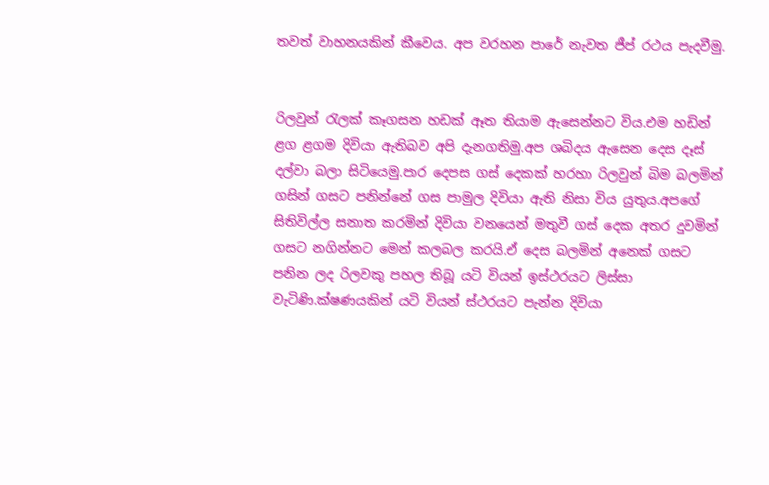තවත් වාහනයකින් කීවෙය. අප වරහන පාරේ නැවත ජීප් රථය පැදවීමු.


රිලවුන් රැලක් කෑගසන හඩක් ඈත තියාම ඇසෙන්නට විය.එම හඩින් ළග ළගම දිවියා ඇතිබව අපි දැනගතිමු.අප ශබිදය ඇසෙන දෙස දෑස් දල්වා බලා සිටියෙමු.පාර දෙපස ගස් දෙකක් හරහා රිලවුන් බිම බලමින් ගසින් ගසට පනින්නේ ගස පාමුල දිවියා ඇති නිසා විය යුතුය.අපගේ සිතිවිල්ල සනාත කරමින් දිවියා වනයෙන් මතුවී ගස් දෙක අතර දුවමින් ගසට නගින්නට මෙන් කලබල කරයි.ඒ දෙස බලමින් අනෙක් ගසට පනින ලද රිලවකු පහල තිබූ යටි වියන් ඉස්ථරයට ලිස්සා වැටිණි.ක්ෂණයකින් යටි වියන් ස්ථරයට පැන්න දිවියා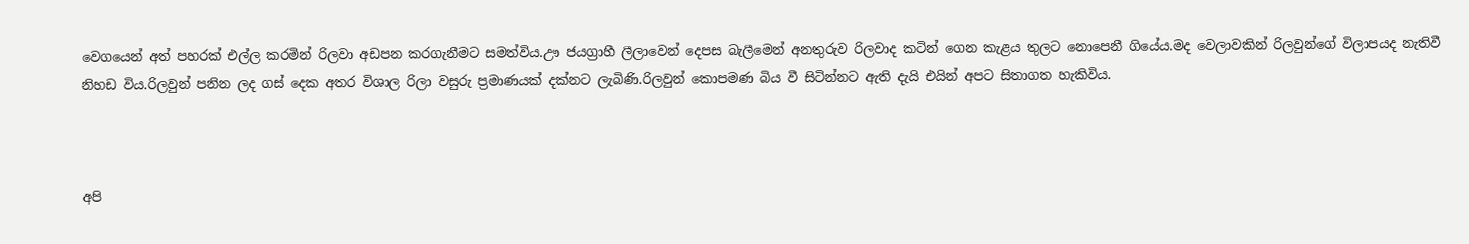වෙගයෙන් අත් පහරක් එල්ල කරමින් රිලවා අඩපන කරගැනීමට සමත්විය.ඌ ජයග්‍රාහී ලීලාවෙන් දෙපස බැලීමෙන් අනතුරුව රිලවාද කටින් ගෙන කැළය තුලට නොපෙනී ගියේය.මද වෙලාවකින් රිලවුන්ගේ විලාපයද නැතිවී නිහඩ විය.රිලවුන් පනින ලද ගස් දෙක අතර විශාල රිලා වසුරු ප්‍රමාණයක් දක්නට ලැබිණි.රිලවුන් කොපමණ බිය වී සිටින්නට ඇති දැයි එයින් අපට සිතාගත හැකිවිය.



අපි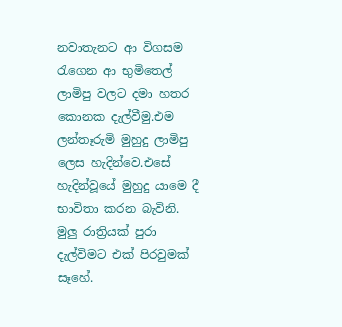නවාතැනට ආ විගසම රැගෙන ආ භුමිතෙල් ලාමිපු වලට දමා හතර කොනක දැල්වීමු.එම ලන්තෑරුමි මුහුදු ලාමිපු ලෙස හැදින්වෙ.එසේ හැදින්වූයේ මුහුදු යාමෙ දී භාවිතා කරන බැවිනි. මුලු රාත්‍රියක් පුරා දැල්විමට එක් පිරවුමක් සෑහේ.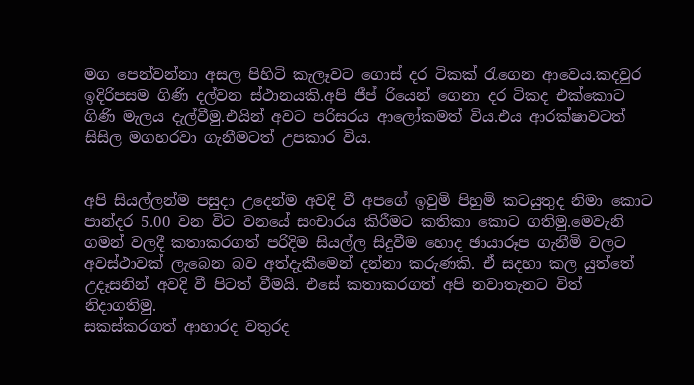මග පෙන්වන්නා අසල පිහිටි කැලෑවට ගොස් දර ටිකක් රැගෙන ආවෙය.කදවුර ඉදිරිපසම ගිණි දල්වන ස්ථානයකි.අපි ජීප් රියෙන් ගෙනා දර ටිකද එක්කොට ගිණි මැලය දැල්වීමු.එයින් අවට පරිසරය ආලෝකමත් විය.එය ආරක්ෂාවටත් සිසිල මගහරවා ගැනීමටත් උපකාර විය.


අපි සියල්ලන්ම පසුදා උදෙන්ම අවදි වී අපගේ ඉවුමි පිහුමි කටයුතුද නිමා ‍කොට පාන්දර 5.00 වන විට වනයේ සංචාරය කිරීමට කතිකා කොට ගතිමු.මෙවැනි ගමන් වලදී කතාකරගත් පරිදිම සියල්ල සිදුවීම හොද ඡායාරූප ගැනීමි වලට අවස්ථාවක් ලැබෙන බව අත්දැකීමෙන් දන්නා කරුණකි. ඒ සදහා කල යුත්තේ උදෑසනින් අවදි වී පිටත් වීමයි. එසේ කතාකරගත් අපි නවාතැනට විත් නිදාගතිමු.
සකස්කරගත් ආහාරද වතුරද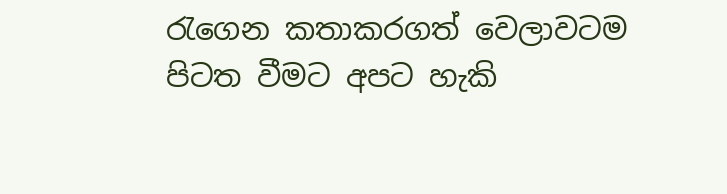රැගෙන කතාකරගත් වෙලාවටම පිටත වීමට අපට හැකි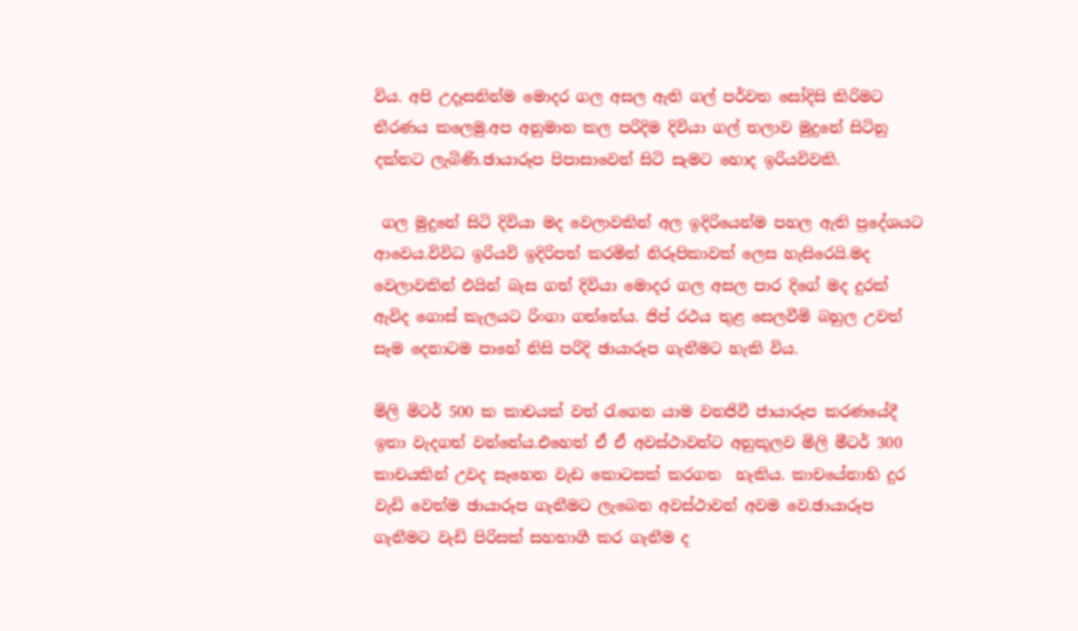විය. අපි උදෑසනින්ම මොදර ගල අසල ඇති ගල් පර්වත සෝදිසි කිරිමට තීරණය කලෙමු.අප අනුමාන කල පරිදිම දිවියා ගල් තලාව මුදුනේ සිටිනු දක්නට ලැබිණි.ඡායාරූප පිපාසාවෙන් සිටි සැමට හොද ඉරියවිවකි.

 ගල මුදුනේ සිටි දිවියා මද වෙලාවකින් අල ඉදිරියෙන්ම පහල ඇති ප්‍රදේශයට ආවෙය.විවිධ ඉරියවි ඉදිරිපත් කරමින් නිරූපිකාවක් ලෙස හැසිරෙයි.මද වෙලාවකින් එයින් බැස ගත් දිවියා මොදර ගල අසල පාර දිගේ මද දුරක් ඇවිද ගොස් කැලයට රිංගා ගත්තේය. ජිප් රථය තුළ සෙලවීමි බහුල උවත් සෑම දෙනාටම පාහේ නිසි පරිදි ඡායාරූප ගැනීමට හැකි විය.

මිලි මිටර් 500 ක කාචයක් වත් රැගෙන යාම වනජිවී ජායාරූප කරණයේදී ඉතා වැදගත් වන්නේය.එහෙත් ඒ ඒ අවස්ථාවන්ට අනුකූලව මිලි මීටර් 300 කාචයකින් උවද සෑහෙන වැඩ කොටසක් කරගත  හැකිය. කාචයේනාභි දුර වැඩි ‍වෙත්ම ඡායාරූප ගැනීමට ලැබෙන අවස්ථාවන් අවම වෙ.ඡායාරූප ගැනීමට වැඩි පිරිසක් සහභාගී කර ගැනීම ද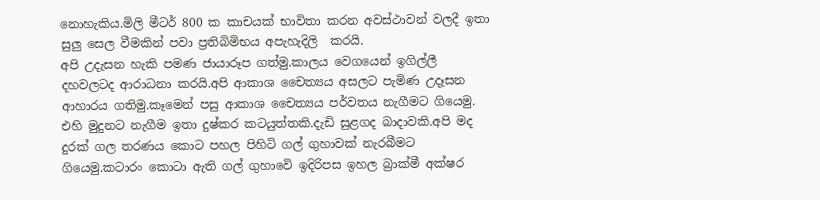නොහැකිය.මිලි මීටර් 800 ක කාචයක් භාවිතා කරන අවස්ථාවන් වලදී ඉතා සුලු සෙල වීමකින් පවා ප්‍රතිබිමිභය අපැහැදිලි  කරයි.
අපි උදැසන හැකි පමණ ජායාරූප ගත්මු.කාලය වෙගයෙන් ඉගිල්ලී දහවලටද ආරාධනා කරයි.අපි ආකාශ චෛත්‍යය අසලට පැමිණ උදෑසන ආහාරය ගතිමු.කෑමෙන් පසු ආකාශ චෛත්‍යය පර්වතය නැගීමට ගියෙමු. එහි මුදුනට නැගීම ඉතා දුෂ්කර කටයුත්තකි.දැඩි සුළගද බාදාවකි.අපි මද දුරක් ගල තරණය කොට පහල පිහිටි ගල් ගුහාවක් නැරබීමට ගියෙමු.කටාරං කොටා ඇති ගල් ගුහාවෙි ඉදිරිපස ඉහල බ්‍රාක්මී අක්ෂර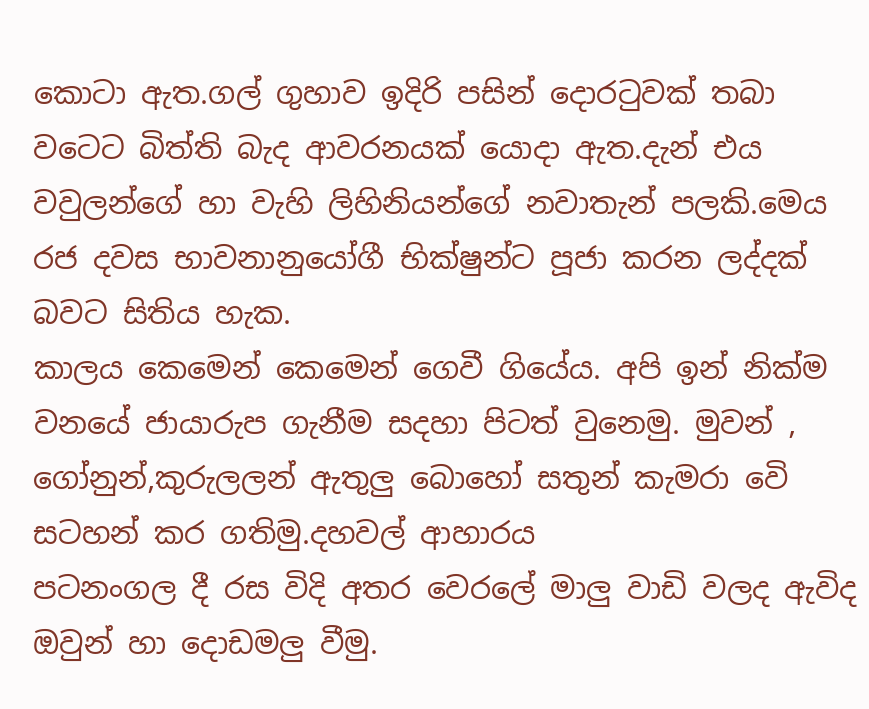කොටා ඇත.ගල් ගුහාව ඉදිරි පසින් දොරටුවක් තබා වටෙට බිත්ති බැද ආවරනයක් යොදා ඇත.දැන් එය වවුලන්ගේ හා වැහි ලිහිනියන්ගේ නවාතැන් පලකි.මෙය රජ දවස භාවනානුයෝගී භික්ෂුන්ට පූජා කරන ලද්දක් බවට සිතිය හැක.
කාලය කෙමෙන් කෙමෙන් ගෙවී ගියේය. අපි ඉන් නික්ම වනයේ ජායාරුප ගැනීම සදහා පිටත් වුනෙමු. මුවන් , ගෝනුන්,කුරුලලන් ඇතුලු බොහෝ සතුන් කැමරා වෙි සටහන් කර ගතිමු.දහවල් ආහාරය
පටනංගල දී රස විදි අතර වෙරලේ මාලු වාඩි වලද ඇවිද ඔවුන් හා දොඩමලු වීමු.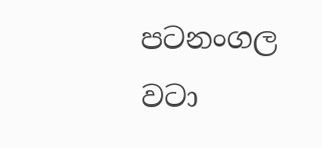පටනංගල වටා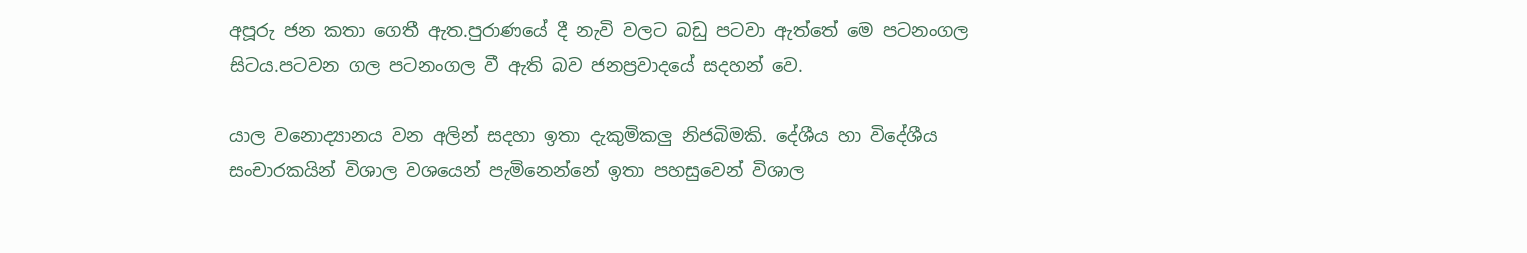අපූරු ජන කතා ගෙතී ඇත.පුරාණයේ දී නැවි වලට බඩු පටවා ඇත්තේ මෙ පටනංගල සිටය.පටවන ගල පටනංගල වී ඇති බව ජනප්‍රවාදයේ සදහන් වෙ.

යාල වනොද්‍යානය වන අලින් සදහා ඉතා දැකුමිකලු නිජබිමකි. දේශීය හා විදේශීය සංචාරකයින් විශාල වශයෙන් පැමිනෙන්නේ ඉතා පහසුවෙන් විශාල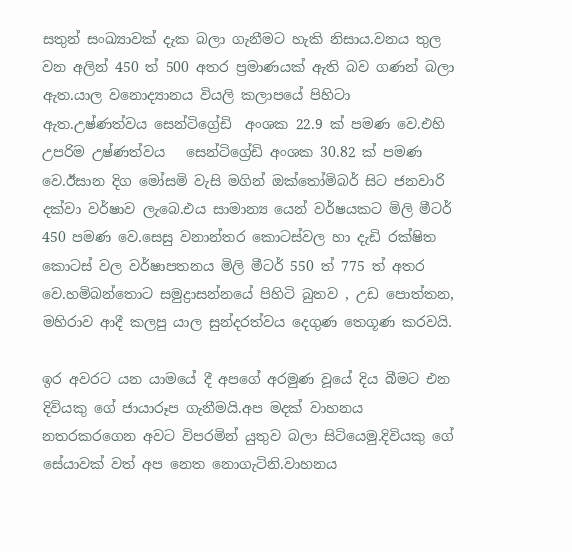සතුන් සංඛ්‍යාවක් දැක බලා ගැනීමට හැකි නිසාය.වනය තුල වන අලින් 450 ත් 500 අතර ප්‍රමාණයක් ඇති බව ගණන් බලා ඇත.යාල වනොද්‍යානය වියලි කලාපයේ පිහිටා ඇත.උෂ්ණත්වය සෙන්ටිග්‍රේඩි  අංශක 22.9 ක් පමණ වෙ.එහි උපරිම උෂ්ණත්වය   සෙන්ටිග්‍රේඩි අංශක 30.82 ක් පමණ වෙ.ඊසාන දිග මෝසමි වැසි මගින් ඔක්තෝමිබර් සිට ජනවාරි දක්වා වර්ෂාව ලැබෙ.එය සාමාන්‍ය යෙන් වර්ෂයකට මිලි මීටර් 450 පමණ වෙ.සෙසු වනාන්තර කොටස්වල හා දැඩි රක්ෂිත කොටස් වල වර්ෂාපතනය මිලි මීටර් 550 ත් 775 ත් අතර වෙ.හමිබන්තොට සමුද්‍රාසන්නයේ පිහිටි බුතව , උඩ පොත්තන, මහිරාව ආදී කලපු යාල සුන්දරත්වය දෙගුණ තෙගූණ කරවයි.

ඉර අවරට යන යාමයේ දී අපගේ අරමුණ වූයේ දිය බීමට එන දිවියකු ගේ ජායාරූප ගැනීමයි.අප මදක් වාහනය නතරකරගෙන අවට විපරමින් යුතුව බලා සිටියෙමු.දිවියකු ගේ සේයාවක් වත් අප නෙත නොගැටිනි.වාහනය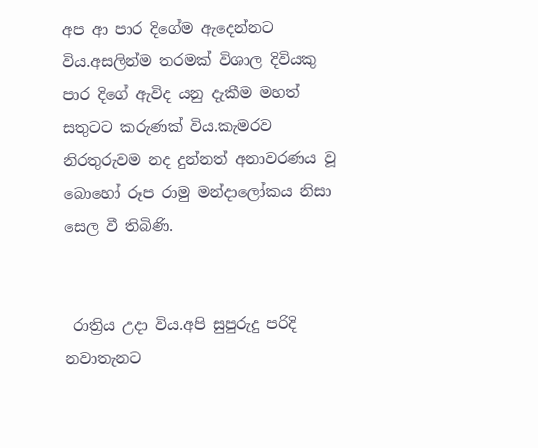අප ආ පාර දිගේම ඇදෙන්නට විය.අසලින්ම තරමක් විශාල දිවියකු පාර දිගේ ඇවිද යනු දැකීම මහත් සතුටට කරුණක් විය.කැමරව නිරතුරුවම නද දුන්නත් අනාවරණය වූ බොහෝ රූප රාමු මන්දාලෝකය නිසා සෙල වී තිබිණි.


 රාත්‍රිය උදා විය.අපි සුපුරුදු පරිදි නවාතැනට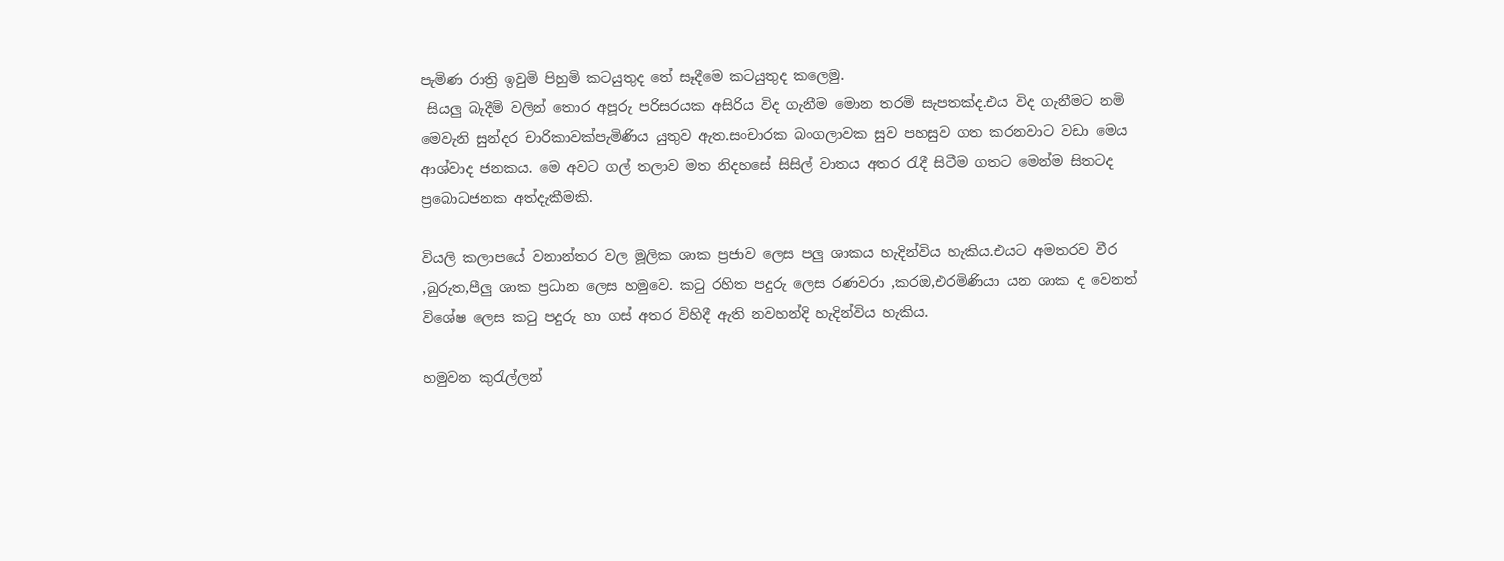පැමිණ රාත්‍රි ඉවුමි පිහුමි කටයුතුද තේ සෑදීමෙ කටයුතුද කලෙමු.
 සියලු බැදීමි වලින් තොර අපූරු පරිසරයක අසිරිය විද ගැනීම මොන තරමි සැපතක්ද.එය විද ගැනීමට නමි මෙවැනි සුන්දර චාරිකාවක්පැමිණිය යුතුව ඇත.සංචාරක බංගලාවක සුව පහසුව ගත කරනවාට වඩා මෙය ආශ්වාද ජනකය. මෙ අවට ගල් තලාව මත නිදහසේ සිසිල් වාතය අතර රැදී සිටීම ගතට මෙන්ම සිතටද ප්‍රබොධජනක අත්දැකීමකි.

වියලි කලාපයේ වනාන්තර වල මූලික ශාක ප්‍රජාව ලෙස පලු ශාකය හැදින්විය හැකිය.එයට අමතරව වීර ,බුරුත,පීලු ශාක ප්‍රධාන ලෙස හමුවෙ. කටු රහිත පදුරු ලෙස රණවරා ,කරඔ,එරමිණියා යන ශාක ද වෙනත් විශේෂ ලෙස කටු පදුරු හා ගස් අතර විහිදී ඇති නවහන්දි හැදින්විය හැකිය.

හමුවන කුරැල්ලන්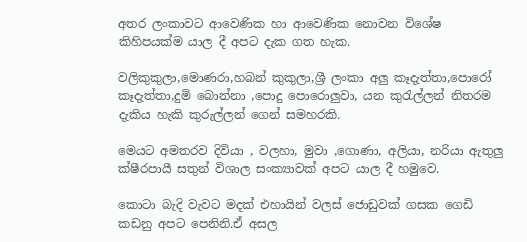අතර ලංකාවට ආවෙණික හා ආවෙණික නොවන විශේෂ කිහිපයක්ම යාල දී අපට දැක ගත හැක.

වලිකුකුලා,මොණරා,හබන් කුකුලා,ශ්‍රී ලංකා අලු කෑදැත්තා,පොරෝ කෑදැත්තා,දුමි බොන්නා ,පොදු පොරොලුවා, යන කුරැල්ලන් නිතරම දැකිය හැකි කුරුල්ලන් ගෙන් සමහරකි.

මෙයට අමතරව දිවියා , වලහා, මුවා ,ගොණා, අලියා, නරියා ඇතුලු ක්ෂීරපායී සතුන් විශාල සංක්‍යාවක් අපට යාල දී හමුවෙ.

කොටා බැදි වැවට මදක් එහායින් වලස් ජොඩුවක් ගසක ගෙඩි කඩනු අපට පෙනිනි.ඒ අසල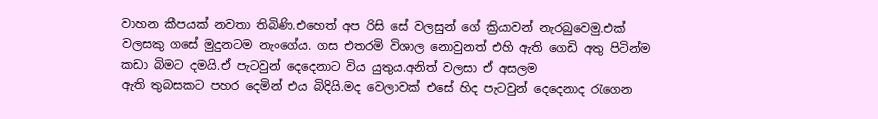වාහන කීපයක් නවතා තිබිණි.එහෙත් අප රිසි සේ වලසුන් ගේ ක්‍රියාවන් නැරබුවෙමු.එක් වලසකු ගසේ මුදුනටම නැංගේය. ගස එතරමි විශාල නොවුනත් එහි ඇති ගෙඩි අතු පිටින්ම කඩා බිමට දමයි.ඒ පැටවුන් දෙදෙනාට විය යුතුය.අනිත් වලසා ඒ අසලම
ඇති තුබසකට පහර දෙමින් එය බිදියි.මද වෙලාවක් එසේ හිද පැටවුන් දෙදෙනාද රැගෙන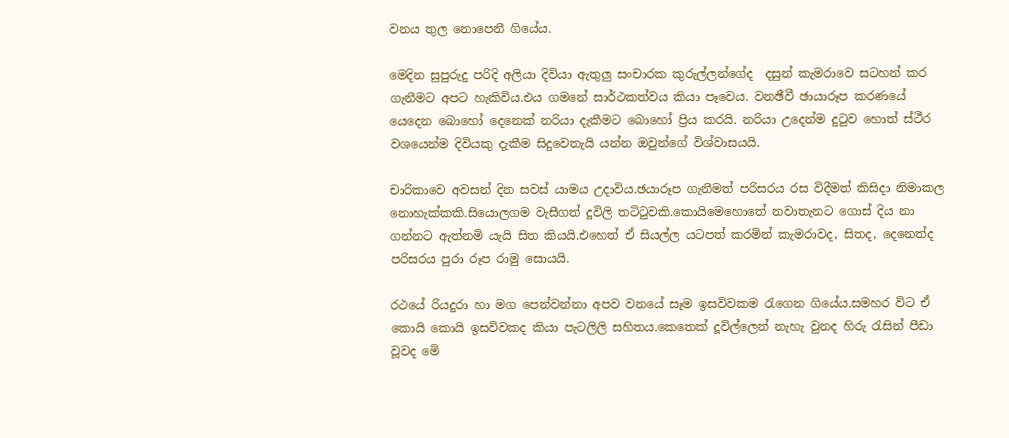වනය තුල නොපෙනී ගියේය.

මෙදින සුපුරුදු පරිදි අලියා දිවියා ඇතුලු සංචාරක කුරුල්ලන්ගේද  දසුන් කැමරාවෙ සටහන් කර ගැනීමට අපට හැකිවිය.එය ගමනේ සාර්ථකත්වය කියා පෑවෙය. වනඡීවී ඡායාරූප කරණයේ යෙදෙන බොහෝ දෙනෙක් නරියා දැකීමට බොහෝ ප්‍රිය කරයි. නරියා උදෙන්ම දුටුව හොත් ස්ථීර වශයෙන්ම දිවියකු දැකීම සිදුවෙතැයි යන්න ඔවුන්ගේ විශ්වාසයයි.

චාරිකාවෙ අවසන් දින සවස් යාමය උදාවිය.ඡයාරූප ගැනීමත් පරිසරය රස විදීමත් කිසිදා නිමාකල නොහැක්කකි.සියොලගම වැසීගත් දූවිලි තටිටුවකි.කොයිමෙහොතේ නවාතැනට ගොස් දිය නා ගන්නට ඇත්නමි යැයි සිත කියයි.එහෙත් ඒ සියල්ල යටපත් කරමින් කැමරාවද, සිතද, දෙනෙත්ද පරිසරය පුරා රූප රාමු සොයයි.

රථයේ රියදුරා හා මග පෙන්වන්නා අපව වනයේ සෑම ඉසවිවකම රැගෙන ගියේය.සමහර විට ඒ කොයි කොයි ඉසවිවකද කියා පැටලිලි සහිතය.කෙතෙක් දූවිල්ලෙන් නැහැ වුනද හිරු රැසින් පීඩා වූවද මෙි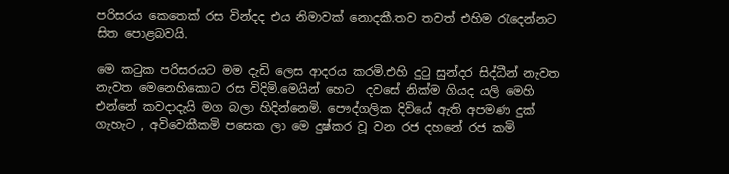පරිසරය කෙතෙක් රස වින්දද එය නිමාවක් නොදකී.තව තවත් එහිම රැදෙන්නට සිත පොළබවයි.

මෙ කටුක පරිසරයට මම දැඩි ලෙස ආදරය කරමි.එහි දුටු සුන්දර සිද්ධීන් නැවත නැවත මෙනෙහිකොට රස විදිමි.මෙයින් හෙට  දවසේ නික්ම ගියද යලි මෙහි එන්නේ කවදාදැයි මග බලා හිදින්නෙමි. පෞද්ගලික දිවියේ ඇති අපමණ දුක් ගැහැට , අවිවෙකීකමි පසෙක ලා මෙ දුෂ්කර වූ වන රජ දහනේ රජ කමි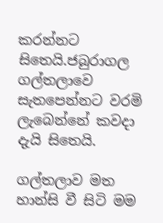කරන්නට සිතෙයි.ජබුරාගල ගල්තලාවෙ සැතපෙන්නට වරමි ලැබෙන්නේ කවදා දැයි සිතෙයි.

ගල්තලාව මත හාන්සි වී සිටි මම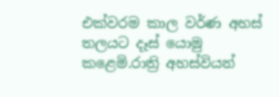එක්වරම කාල වර්ණ අහස් තලයට දෑස් යොමු කළෙමි.රාත්‍රි අහස්වියන්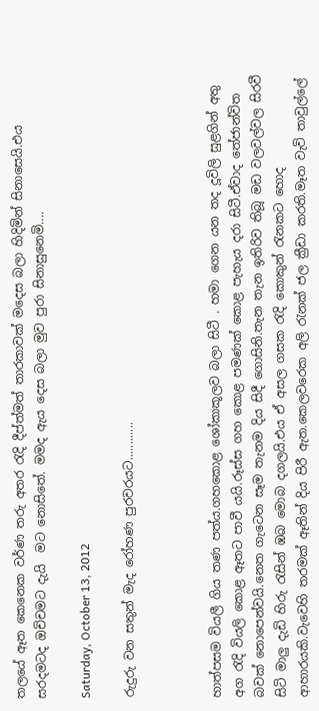තලයේ ඈත කෙනෙක වර්ණ තරු අතර රැදි දීප්ත්මත් තාරකාවක් මදෙස බලා හිදිමින් සිනාසෙයි.එය සරදමටද ඔචිචමට දැයි  මට නොසිතේ. මමද ඇය දෙස බලා මුව පුරා සිනාසුනෙමි....

Saturday, October 13, 2012

රුදුරු වන සතුන් මැද රෝහණ පුරවරයට............



හාත්පසම වියලී ගිය තණ පත්ය.ගහකොළ ශෝකාකූලව බලා සිටී . හමා ගෙන යන තද දූවිලි සුළගින් අතු අග රැදි වියලි කොළ ඈතට පාවී යයි.රූස්ස ගහ කොළ පමණක් කොළ පැහැය දරා සිටී.ඒවාද තේජාන්විත බවක් නොපෙන්වයි.නෙත ගැටෙන සෑම තැනම දිය සිදී ගොසිනි.තැන තැන ඉතිරිව තිබූ මඩ වලවල්වල සිරවී සිටි මාලු දැඩි හිරු රැසින් ඹබ මොබ දගලයි.එය ඒ අසල ගසක රැදි කොකුන් රැනකට හොද ආහාරයකි.වැවෙහි තරමක් ඈතින් දිය පිරී ඇත.කෙලවරෙක අලි රැනක් ජල ක්‍රීඩා කරති.මෑත වැවි තාවුල්ලේ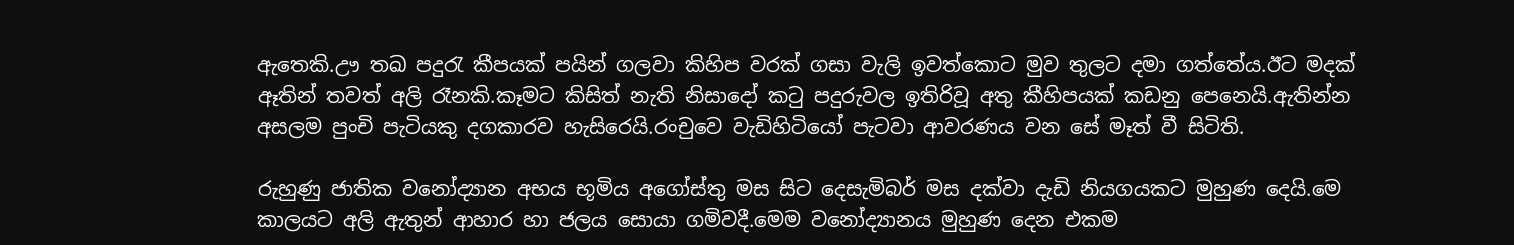ඇතෙකි.ඌ තඛ පදුරැ කීපයක් පයින් ගලවා කිහිප වරක් ගසා වැලි ඉවත්කොට මුව තුලට දමා ගත්තේය.ඊට මදක් ඈතින් තවත් අලි රෑනකි.කෑමට කිසිත් නැති නිසාදෝ කටු පදුරුවල ඉතිරිවූ අතු කීහිපයක් කඩනු පෙනෙයි.ඇතින්න අසලම පුංචි පැටියකු දගකාරව හැසිරෙයි.රංචුවෙ වැඩිහිටියෝ පැටවා ආවරණය වන සේ මෑත් වී සිටිති.

රුහුණු ජාතික වනෝද්‍යාන අභය භූමිය අගෝස්තු මස සිට දෙසැමිබර් මස දක්වා දැඩි නියගයකට මුහුණ දෙයි.මෙ කාලයට අලි ඇතුන් ආහාර හා ජලය සොයා ගමිවදී.මෙම වනෝද්‍යානය මුහුණ දෙන එකම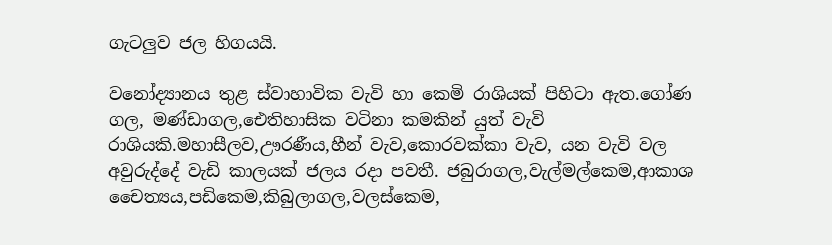ගැටලුව ජල හිගයයි.

වනෝද්‍යානය තුළ ස්වාහාවික වැවි හා කෙමි රාශියක් පිහිටා ඇත.ගෝණ ගල, මණ්ඩාගල,ඓතිහාසික වටිනා කමකින් යුත් වැවි රාශියකි.මහාසීලව,ඌරණීය,හීන් වැව,කොරවක්කා වැව, යන වැවි වල අවුරුද්දේ වැඩි කාලයක් ජලය රදා පවතී. ජබුරාගල,වැල්මල්කෙම,ආකාශ චෛත්‍යය,පඩිකෙම,කිබුලාගල,වලස්කෙම,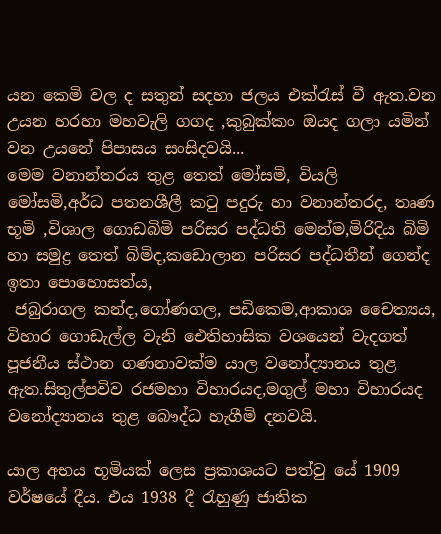යන කෙමි වල ද සතුන් සදහා ජලය එක්රැස් වී ඇත.වන උයන හරහා මහවැලි ගගද ,කුබුක්කං ඔයද ගලා යමින් වන උයනේ පිපාසය සංසිදවයි...
මෙම වනාන්තරය තුළ තෙත් මෝසමි, වියලි මෝසමි,අර්ධ පතනශීලී කටු පදුරු හා වනාන්තරද, තෘණ භූමි ,විශාල ගොඩබිමි පරිසර පද්ධති මෙන්ම,මිරිදිය බිමි හා සමුද්‍ර තෙත් බිමිද,කඩොලාන පරිසර පද්ධතීන් ගෙන්ද ඉතා පොහොසත්ය,
 ජබුරාගල කන්ද,ගෝණගල, පඩිකෙම,ආකාශ චෛත්‍යය, විහාර ගොඩැල්ල වැනි ‍ඓතිහාසික වශයෙන් වැදගත් පූජනීය ස්ථාන ගණනාවක්ම යාල වනෝද්‍යානය තුළ ඇත.සිතුල්පවිව රජමහා විහාරයද,මගුල් මහා විහාරයද වනෝද්‍යානය තුළ බෞද්ධ හැගීමි දනවයි.

යාල අභය භූමියක් ලෙස ප්‍රකාශයට පත්වු යේ 1909 වර්ෂයේ දීය. එය 1938 දී රැහුණු ජාතික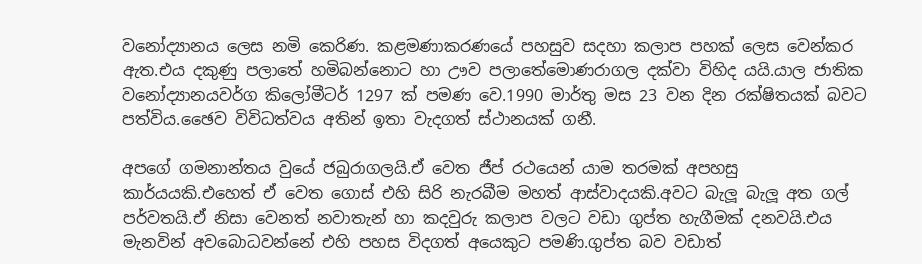වනෝද්‍යානය ලෙස නමි කෙරිණ. කළමණාකරණයේ පහසුව සදහා කලාප පහක් ලෙස වෙන්කර ඇත.එය දකුණු පලාතේ හමිබන්නොට හා ඌව පලාතේමොණරාගල දක්වා විහිද යයි.යාල ජාතික වනෝද්‍යානයවර්ග කිලෝමීටර් 1297 ක් පමණ වෙ.1990 මාර්තු මස 23 වන දින රක්ෂිතයක් බවට පත්විය.ඡෛව විවිධත්වය අතින් ඉතා වැදගත් ස්ථානයක් ගනී.

අපගේ ගමනාන්තය වුයේ ජබුරාගලයි.ඒ වෙත ජීප් රථයෙන් යාම තරමක් අපහසු කාර්යයකි.එහෙත් ඒ වෙත ගොස් එහි සිරි නැරබීම මහත් ආස්වාදයකි.අවට බැලූ බැලූ අත ගල් පර්වතයි.ඒ නිසා වෙනත් නවාතැන් හා කදවුරු කලාප වලට වඩා ගුප්ත හැගීමක් දනවයි.එය මැනවින් අවබොධවන්නේ එහි පහස විදගත් අයෙකුට පමණි.ගුප්ත බව වඩාත්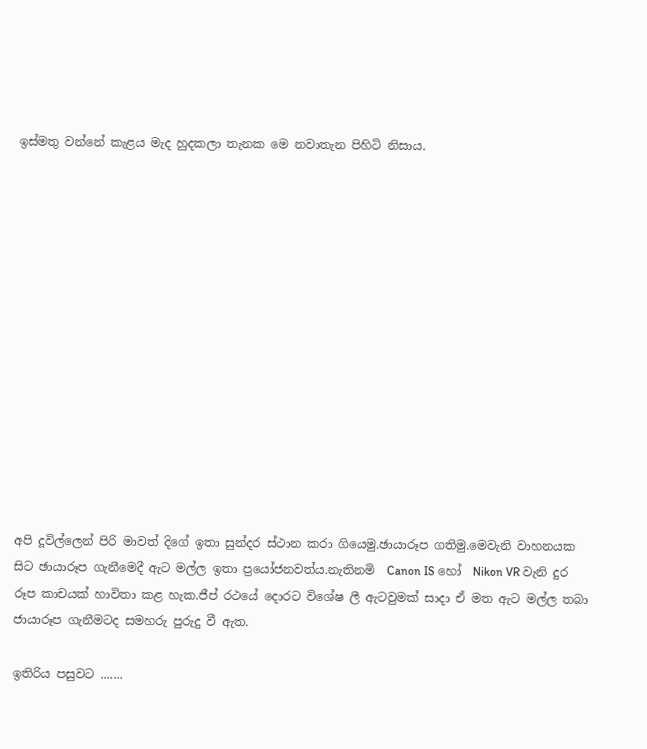ඉස්මතු වන්නේ කැළය මැද හුදකලා තැනක මෙ නවාතැන පිහිටි නිසාය.














අපි දූවිල්ලෙන් පිරි මාවත් දිගේ ඉතා සුන්දර ස්ථාන කරා ගියෙමු.ඡායාරූප ගතිමු.මෙවැනි වාහනයක සිට ඡායාරූප ගැනීමෙදී ඇට මල්ල ඉතා ප්‍රයෝජනවත්ය.නැතිනමි  Canon IS හෝ  Nikon VR වැනි දුර රූප කාචයක් හාවිතා කළ හැක.ජීප් රථයේ දොරට විශේෂ ලී ඇටවුමක් සාදා ඒ මත ඇට මල්ල තබා ජායාරූප ගැනීමටද සමහරු පුරුදු වී ඇත.

ඉතිරිය පසුවට .......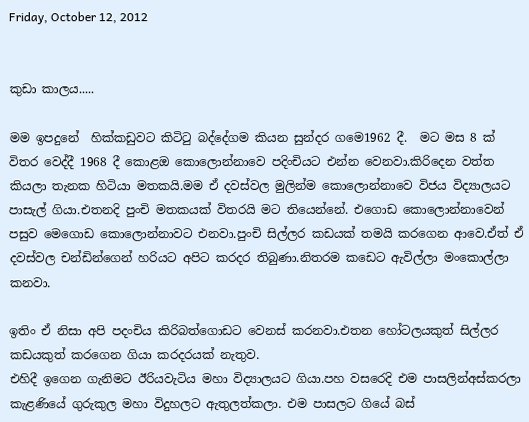Friday, October 12, 2012


කුඩා කාලය.....

මම ඉපදුනේ  හික්කඩුවට කිටිටු බද්දේගම කියන සුන්දර ගමෙ1962 දී.  මට මස 8 ක් විතර වෙද්දී 1968 දී කොළඔ කොලොන්නාවෙ පදිංචියට එන්න වෙනවා.කිරිදෙන වත්ත කියලා තැනක හිටියා මතකයි.මම ඒ දවස්වල මුලින්ම කොලොන්නාවෙ විජය විද්‍යාලයට පාසැල් ගියා.එතනදි පුංචි මතකයක් විතරයි මට තියෙන්නේ. එගොඩ කොලොන්නාවෙන් පසුව මෙගොඩ කොලොන්නාවට එනවා.පුංචි සිල්ලර කඩයක් තමයි කරගෙන ආවෙ.ඒත් ඒ දවස්වල චන්ඩින්ගෙන් හරියට අපිට කරදර තිබුණා.නිතරම කඩෙට ඇවිල්ලා මංකොල්ලා කනවා.

ඉතිං ඒ නිසා අපි පදංචිය කිරිබත්ගොඩට වෙනස් කරනවා.එතන හෝටලයකුත් සිල්ලර කඩයකුත් කරගෙන ගියා කරදරයක් නැතුව.
එහිදී ඉගෙන ගැනිමට ඊරියවැටිය මහා විද්‍යාලයට ගියා.පහ වසරෙදි එම පාසලින්අස්කරලා  කැළණියේ ගුරුකුල මහා විදුහලට ඇතුලත්කලා. එම පාසලට ගියේ බස්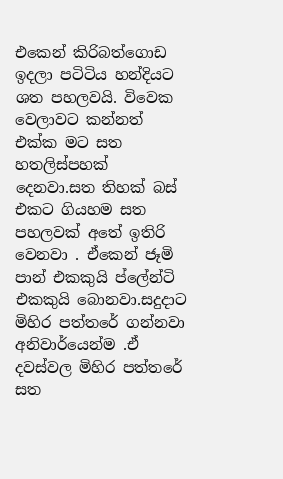එකෙන් කිරිබත්ගොඩ ඉදලා පටිටිය හන්දියට ශත පහලවයි. විවෙක වෙලාවට කන්නත් එක්ක මට සත හතලිස්පහක් දෙනවා.සත තිහක් බස් එකට ගියහම සත පහලවක් අතේ ඉතිරි වෙනවා . ඒකෙන් ජෑමි පාන් එකකුයි ප්ලේන්ටි එකකුයි බොනවා.සදුදාට මිහිර පත්තරේ ගන්නවා අනිවාර්යෙන්ම .ඒ දවස්වල මිහිර පත්තරේ සත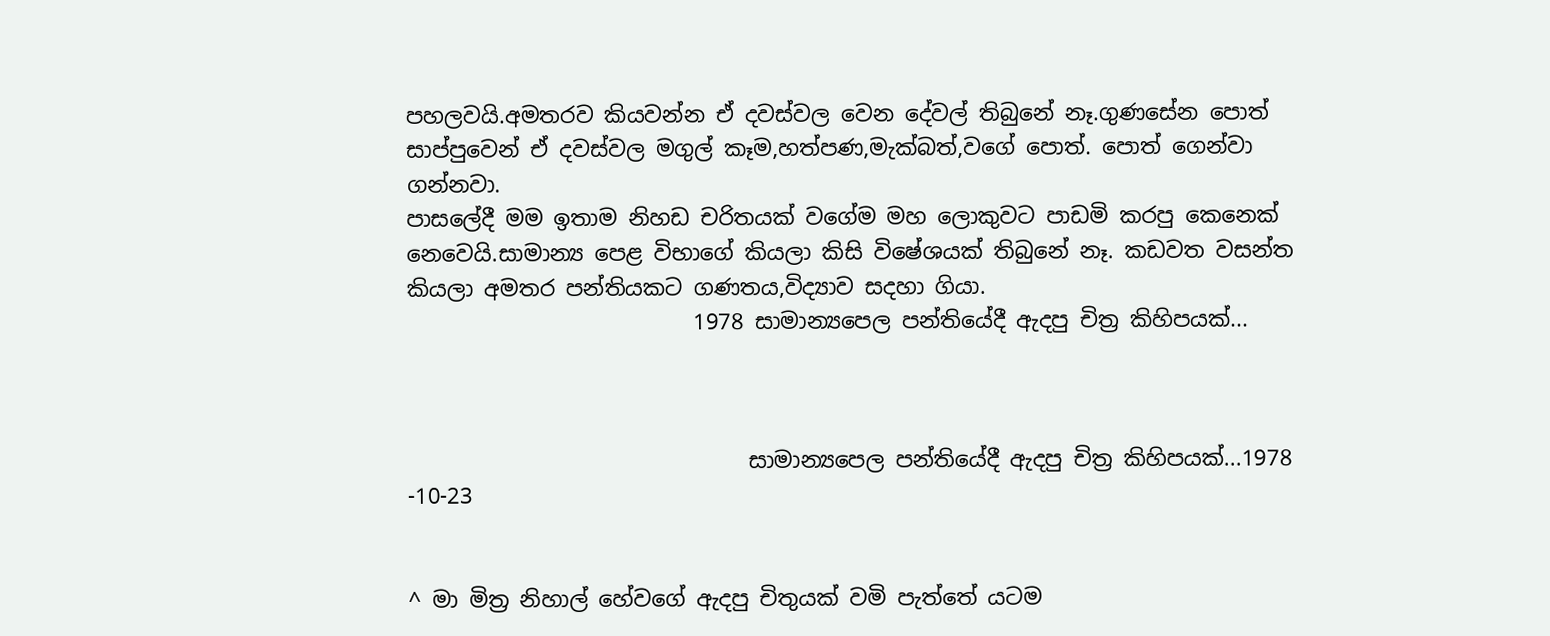පහලවයි.අමතරව කියවන්න ඒ දවස්වල වෙන දේවල් තිබුනේ නෑ.ගුණසේන පොත් සාප්පුවෙන් ඒ දවස්වල මගුල් කෑම‍,හත්පණ,මැක්බත්,වගේ පොත්. පොත් ගෙන්වා ගන්නවා.
පාසලේදී මම ඉතාම නිහඩ චරිතයක් වගේම මහ ලොකුවට පාඩමි කරපු කෙනෙක් නෙවෙයි.සාමාන්‍ය පෙළ විභාගේ කියලා කිසි විෂේශයක් තිබුනේ නෑ. කඩවත වසන්ත කියලා අමතර පන්තියකට ගණතය,විද්‍යාව සදහා ගියා.
                          1978 සාමාන්‍යපෙල පන්තියේදී ඇදපු චිත්‍ර කිහිපයක්...



                               සාමාන්‍යපෙල පන්තියේදී ඇදපු චිත්‍ර කිහිපයක්...1978 -10-23


^ මා මිත්‍ර නිහාල් හේවගේ ඇදපු චිතුයක් වමි පැත්තේ යටම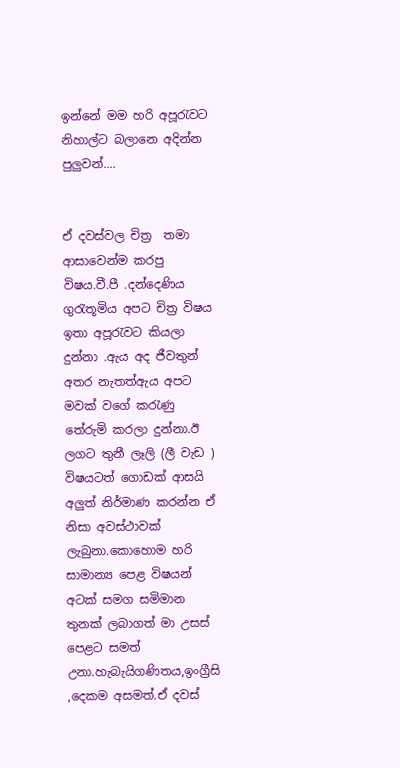ඉන්නේ මම හරි අපූරැවට නිහාල්ට බලානෙ අදින්න පුලුවන්....


ඒ දවස්වල චිත්‍ර  තමා ආසාවෙන්ම කරපු විෂය.වී.පී .දන්දෙණිය ගුරැතූමිය අපට චිත්‍ර විෂය ඉතා අපූරැවට කියලා දුන්නා .ඇය අද ජීවතුන් අතර නැතත්ඇය අපට මවක් වගේ කරැණු තේරුමි කරලා දුන්නා.ඊ ලගට තුනී ලෑලි (ලී වැඩ ) විෂයටත් ගොඩක් ආසයි අලුත් නිර්මාණ කරන්න ඒ නිසා අවස්ථාවක් ලැබුනා.කොහොම හරි  සාමාන්‍ය පෙළ විෂයන් අටක් සමග සමිමාන තුනක් ලබාගත් මා උසස් පෙළට සමත් උනා.හැබැයිගණිතය,ඉංග්‍රීසි ,දෙකම අසමත්.ඒ දවස්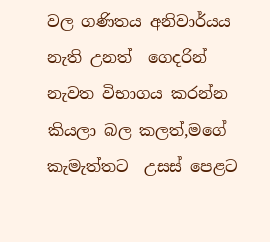වල ගණිතය අනිවාර්යය නැති උනත්  ගෙදරින් නැවත විභාගය කරන්න කියලා බල කලත්,මගේ කැමැත්තට  උසස් පෙළට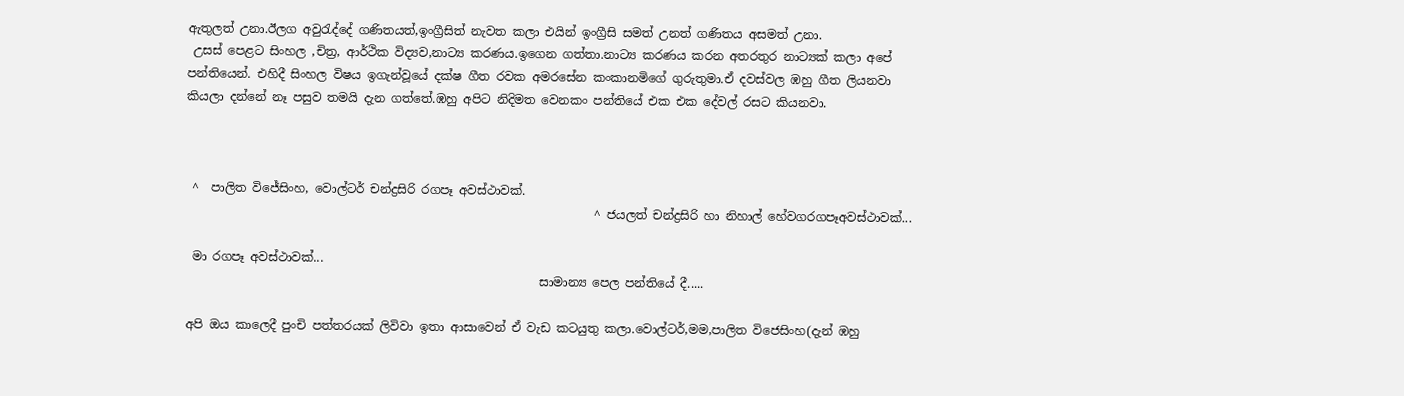ඇතුලත් උනා.ඊලග අවුරැද්දේ ගණිතයත්,ඉංග්‍රීසිත් නැවත කලා එයින් ඉංග්‍රීසි සමත් උනත් ගණිතය අසමත් උනා.
 උසස් පෙළට සිංහල ,චිත්‍ර, ආර්ථික විද්‍යව,නාට්‍ය කරණය.ඉගෙන ගත්තා.නාට්‍ය කරණය කරන අතරතුර නාට්‍යක් කලා අපේ පන්තියෙන්. එහිදී සිංහල විෂය ඉගැන්වූයේ දක්ෂ ගීත රවක අමරසේන කංකානමිගේ ගුරුතුමා.ඒ දවස්වල ඹහු ගීත ලියනවා කියලා දන්නේ නෑ පසුව තමයි දැන ගත්තේ.ඹහු අපිට නිදිමත වෙනකං පන්තියේ එක එක දේවල් රසට කියනවා.



 ^  පාලිත විජේසිංහ, වොල්ටර් චන්ද්‍රසිරි රගපෑ අවස්ථාවක්.
                                                                    ^ ජයලත් චන්ද්‍රසිරි හා නිහාල් හේවගරගපෑඅවස්ථාවක්...

 මා රගපෑ අවස්ථාවක්...
                                                           සාමාන්‍ය පෙල පන්තියේ දී.....

අපි ඔය කාලෙදී පුංචි පත්තරයක් ලිවිවා ඉතා ආසාවෙන් ඒ වැඩ කටයුතු කලා.වොල්ටර්,මම,පාලිත විජෙසිංහ(දැන් ඹහු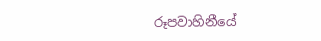රූපවාහිනීයේ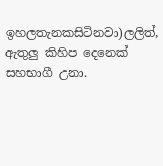ඉහලතැනකසිටිනවා)ලලිත්,
ඇතුලු කිහිප දෙනෙක්
සහභාගී උනා.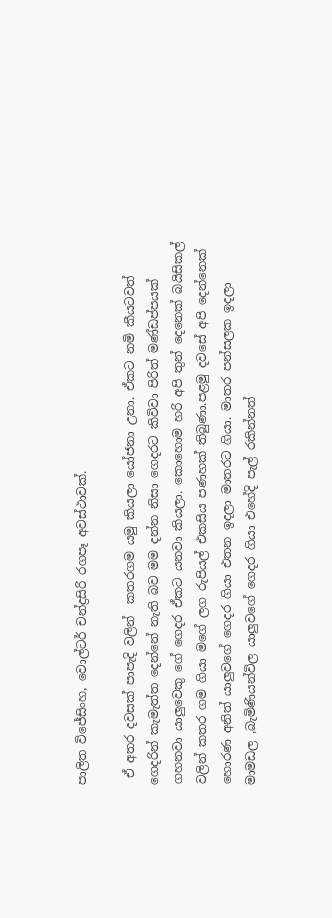පාලිත විජේසිංහ, වොල්ටර් චන්ද්‍රසිරි රගපෑ අවස්ථාවක්.

 ඒ අතර දවසක් පාපැදි වලින්  කතරගම යමු කියලා යෝජනා උනා. ඒකට නමි කීයටවත් ගෙදරින් කැමැත්ත දෙන්නේ නැති බව මම දන්න නිසා ගෙදරට කිවිවා පිරිත් මණ්ඩප්පයක් ගහනවා යාලුවෙකු ගේ ගෙදර ඒකට යනවා කියලා. කොහොම හරි අපි තුන් දෙනෙක් බයිසිකල් වලින් කතර ගම ගියා මගේ ලග රුපියල් එකසිය පණහක් තිබුණා.පළමු දවසේ අපි දෙන්නෙක් හොරණ අනිත් යාලුවගේ ගෙදර ගියා එතන ඉදලා මාතරට ගියා. මාතර පන්සලක ඉදලා මාමඩල ,බැමිණියන්විල යාලුවගේ ගෙදර ගියා එහේදි පැල් රකින්නත්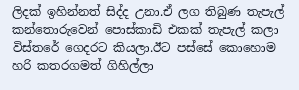ලිදක් ඉහින්නත් සිද්ද උනා.ඒ ලග තිබුණ තැපැල් කන්තොරුවෙන් පොස්කාඩි එකක් තැපැල් කලා විස්තරේ ගෙදරට කියලා.ඊට පස්සේ කොහොම හරි කතරගමත් ගිහිල්ලා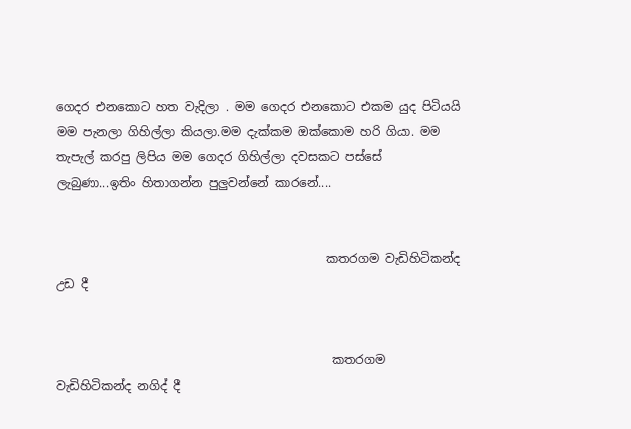ගෙදර එනකොට හත වැදිලා . මම ගෙදර එනකොට එකම යුද පිටියයි මම පැනලා ගිහිල්ලා කියලා.මම දැක්කම ඔක්කොම හරි ගියා. මම තැපැල් කරපු ලිපිය මම ගෙදර ගිහිල්ලා දවසකට පස්සේ ලැබුණා...ඉතිං හිතාගන්න පුලුවන්නේ කාරනේ....


                                             කතරගම වැඩිහිටිකන්ද උඩ දී


                                              කතරගම වැඩිහිටිකන්ද නගිද් දී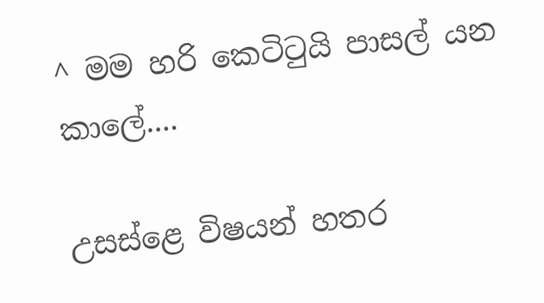^ මම හරි කෙටිටුයි පාසල් යන කාලේ....

උසස්ළෙ විෂයන් හතර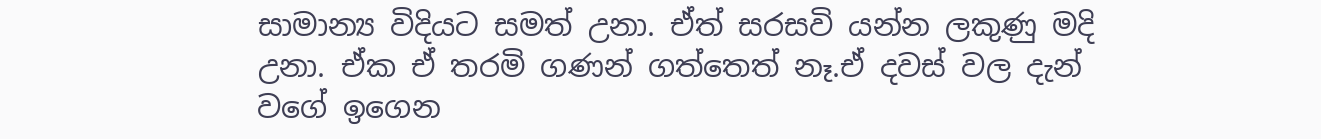සාමාන්‍ය විදියට සමත් උනා. ඒත් සරසවි යන්න ලකුණු මදි උනා. ඒක ඒ තරමි ගණන් ගත්තෙත් නෑ.ඒ දවස් වල දැන් වගේ ඉගෙන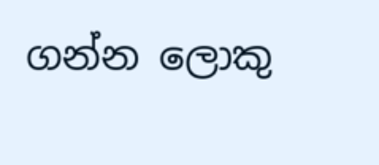ගන්න ලොකු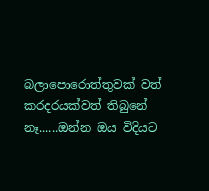බලාපොරොත්තුවක් වත් කරදරයක්වත් තිබුනේ නෑ......ඔන්න ඔය විදියට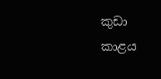කුඩා කාළය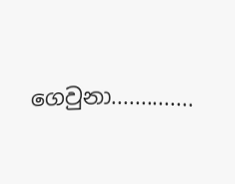ගෙවුනා..............